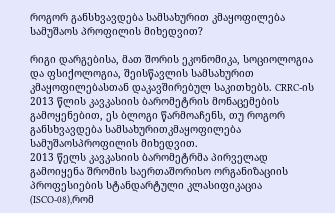როგორ განსხვავდება სამსახურით კმაყოფილება სამუშაოს პროფილის მიხედვით?

რიგი დარგებისა, მათ შორის ეკონომიკა, სოციოლოგია და ფსიქოლოგია, შეისწავლის სამსახურით კმაყოფილებასთან დაკავშირებულ საკითხებს. CRRC-ის 2013 წლის კავკასიის ბარომეტრის მონაცემების გამოყენებით, ეს ბლოგი წარმოაჩენს, თუ როგორ განსხვავდება სამსახურითკმაყოფილება სამუშაოსპროფილის მიხედვით.
2013 წელს კავკასიის ბარომეტრმა პირველად გამოიყენა შრომის საერთაშორისო ორგანიზაციის პროფესიების სტანდარტული კლასიფიკაცია (ISCO-08),რომ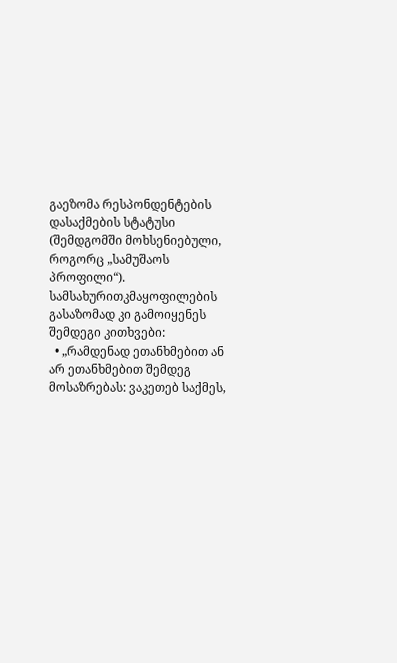გაეზომა რესპონდენტების დასაქმების სტატუსი (შემდგომში მოხსენიებული, როგორც „სამუშაოს პროფილი“). სამსახურითკმაყოფილების გასაზომად კი გამოიყენეს შემდეგი კითხვები:
  • „რამდენად ეთანხმებით ან არ ეთანხმებით შემდეგ მოსაზრებას: ვაკეთებ საქმეს,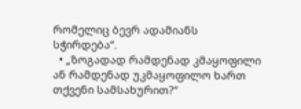რომელიც ბევრ ადამიანს სჭირდება“.
  • „ზოგადად რამდენად კმაყოფილი ან რამდენად უკმაყოფილო ხართ თქვენი სამსახურით?“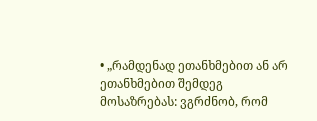• „რამდენად ეთანხმებით ან არ ეთანხმებით შემდეგ მოსაზრებას: ვგრძნობ, რომ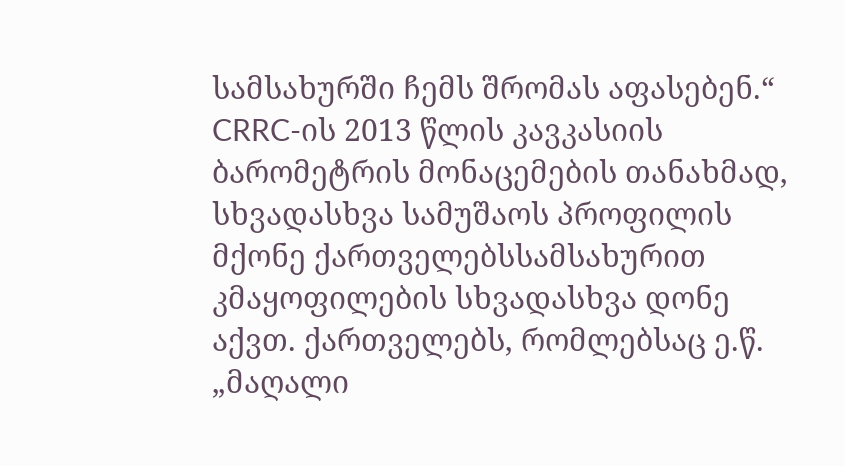სამსახურში ჩემს შრომას აფასებენ.“
CRRC-ის 2013 წლის კავკასიის ბარომეტრის მონაცემების თანახმად, სხვადასხვა სამუშაოს პროფილის მქონე ქართველებსსამსახურით კმაყოფილების სხვადასხვა დონე აქვთ. ქართველებს, რომლებსაც ე.წ. „მაღალი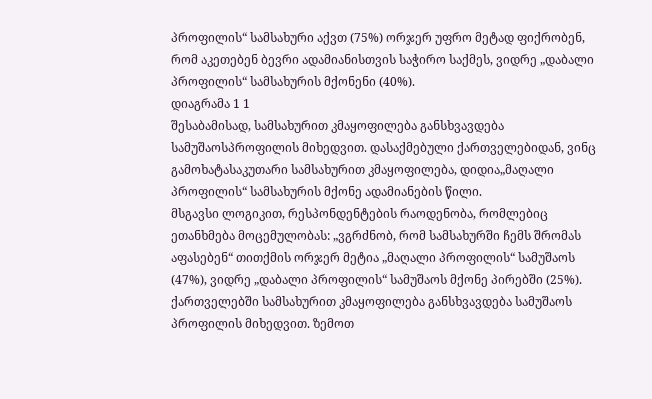პროფილის“ სამსახური აქვთ (75%) ორჯერ უფრო მეტად ფიქრობენ, რომ აკეთებენ ბევრი ადამიანისთვის საჭირო საქმეს, ვიდრე „დაბალი პროფილის“ სამსახურის მქონენი (40%).
დიაგრამა 1 1
შესაბამისად, სამსახურით კმაყოფილება განსხვავდება სამუშაოსპროფილის მიხედვით. დასაქმებული ქართველებიდან, ვინც გამოხატასაკუთარი სამსახურით კმაყოფილება, დიდია„მაღალი პროფილის“ სამსახურის მქონე ადამიანების წილი.
მსგავსი ლოგიკით, რესპონდენტების რაოდენობა, რომლებიც ეთანხმება მოცემულობას: „ვგრძნობ, რომ სამსახურში ჩემს შრომას აფასებენ“ თითქმის ორჯერ მეტია „მაღალი პროფილის“ სამუშაოს (47%), ვიდრე „დაბალი პროფილის“ სამუშაოს მქონე პირებში (25%).
ქართველებში სამსახურით კმაყოფილება განსხვავდება სამუშაოს პროფილის მიხედვით. ზემოთ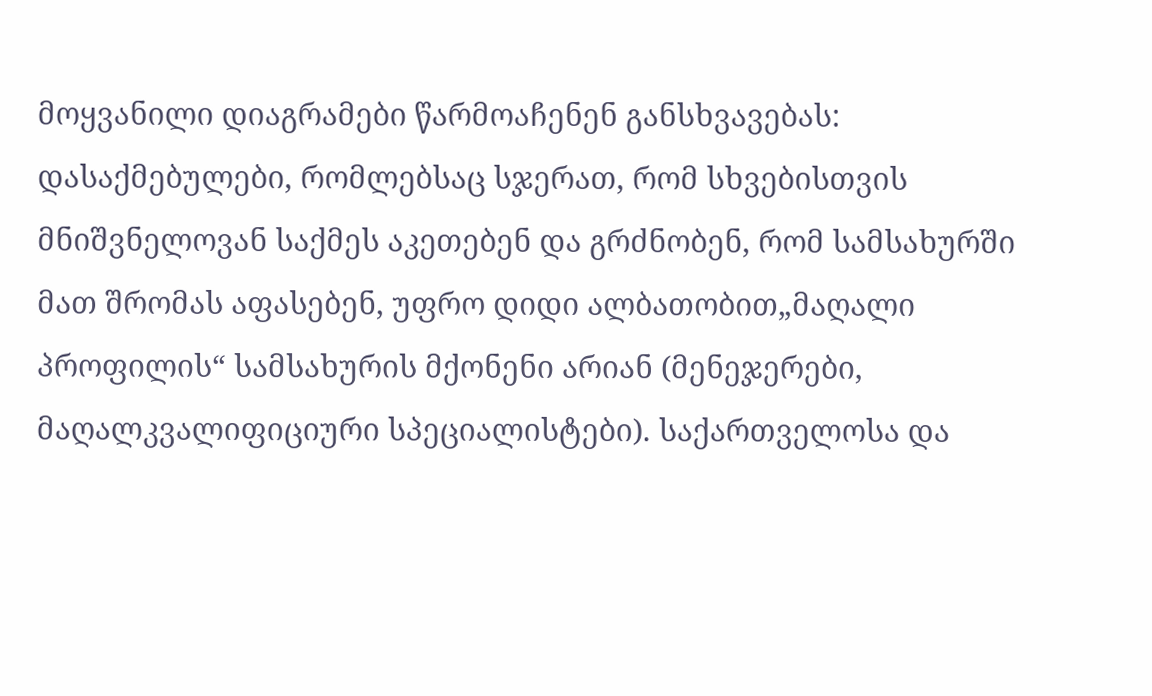მოყვანილი დიაგრამები წარმოაჩენენ განსხვავებას: დასაქმებულები, რომლებსაც სჯერათ, რომ სხვებისთვის მნიშვნელოვან საქმეს აკეთებენ და გრძნობენ, რომ სამსახურში მათ შრომას აფასებენ, უფრო დიდი ალბათობით„მაღალი პროფილის“ სამსახურის მქონენი არიან (მენეჯერები, მაღალკვალიფიციური სპეციალისტები). საქართველოსა და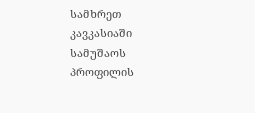სამხრეთ კავკასიაში სამუშაოს პროფილის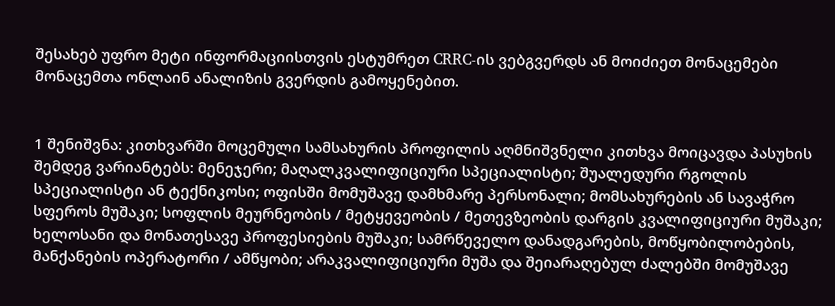შესახებ უფრო მეტი ინფორმაციისთვის ესტუმრეთ CRRC-ის ვებგვერდს ან მოიძიეთ მონაცემები მონაცემთა ონლაინ ანალიზის გვერდის გამოყენებით.


1 შენიშვნა: კითხვარში მოცემული სამსახურის პროფილის აღმნიშვნელი კითხვა მოიცავდა პასუხის შემდეგ ვარიანტებს: მენეჯერი; მაღალკვალიფიციური სპეციალისტი; შუალედური რგოლის სპეციალისტი ან ტექნიკოსი; ოფისში მომუშავე დამხმარე პერსონალი; მომსახურების ან სავაჭრო სფეროს მუშაკი; სოფლის მეურნეობის / მეტყევეობის / მეთევზეობის დარგის კვალიფიციური მუშაკი; ხელოსანი და მონათესავე პროფესიების მუშაკი; სამრწეველო დანადგარების, მოწყობილობების, მანქანების ოპერატორი / ამწყობი; არაკვალიფიციური მუშა და შეიარაღებულ ძალებში მომუშავე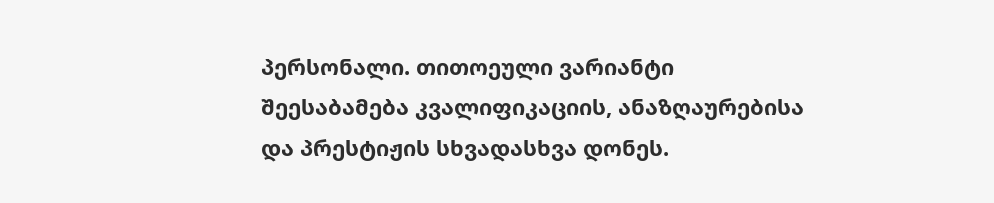პერსონალი. თითოეული ვარიანტი შეესაბამება კვალიფიკაციის, ანაზღაურებისა და პრესტიჟის სხვადასხვა დონეს.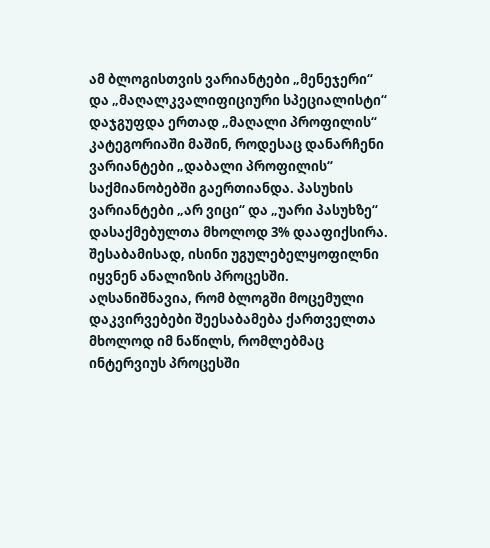ამ ბლოგისთვის ვარიანტები „მენეჯერი“ და „მაღალკვალიფიციური სპეციალისტი“ დაჯგუფდა ერთად „მაღალი პროფილის“ კატეგორიაში მაშინ, როდესაც დანარჩენი ვარიანტები „დაბალი პროფილის“ საქმიანობებში გაერთიანდა. პასუხის ვარიანტები „არ ვიცი“ და „უარი პასუხზე“ დასაქმებულთა მხოლოდ 3% დააფიქსირა. შესაბამისად, ისინი უგულებელყოფილნი იყვნენ ანალიზის პროცესში. აღსანიშნავია, რომ ბლოგში მოცემული დაკვირვებები შეესაბამება ქართველთა მხოლოდ იმ ნაწილს, რომლებმაც ინტერვიუს პროცესში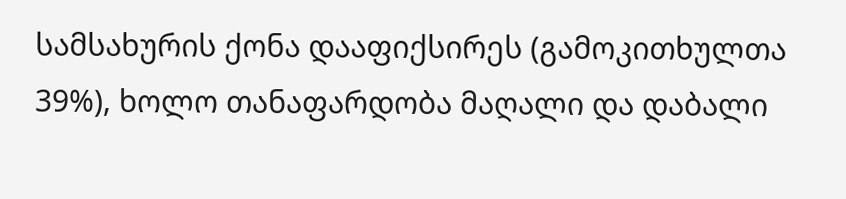სამსახურის ქონა დააფიქსირეს (გამოკითხულთა 39%), ხოლო თანაფარდობა მაღალი და დაბალი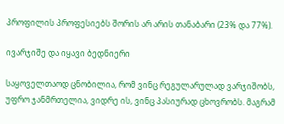პროფილის პროფესიებს შორის არ არის თანაბარი (23% და 77%).

ივარჯიშე და იყავი ბედნიერი

საყოველთაოდ ცნობილია, რომ ვინც რეგულარულად ვარჯიშობს, უფრო ჯანმრთელია, ვიდრე ის, ვინც პასიურად ცხოვრობს. მაგრამ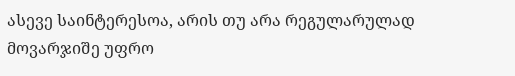ასევე საინტერესოა, არის თუ არა რეგულარულად მოვარჯიშე უფრო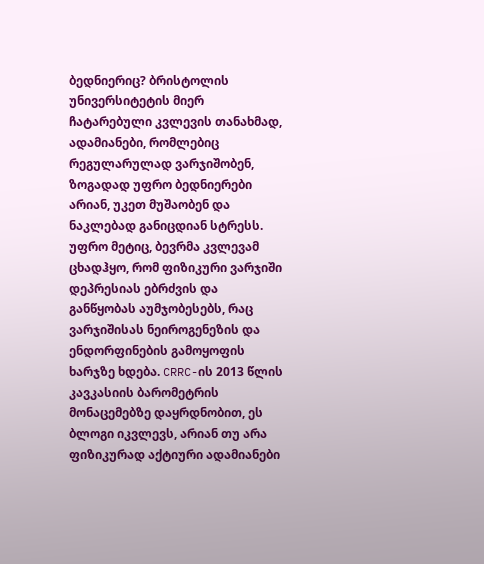ბედნიერიც? ბრისტოლის უნივერსიტეტის მიერ ჩატარებული კვლევის თანახმად, ადამიანები, რომლებიც რეგულარულად ვარჯიშობენ, ზოგადად უფრო ბედნიერები არიან, უკეთ მუშაობენ და ნაკლებად განიცდიან სტრესს. უფრო მეტიც, ბევრმა კვლევამ ცხადჰყო, რომ ფიზიკური ვარჯიში დეპრესიას ებრძვის და განწყობას აუმჯობესებს, რაც ვარჯიშისას ნეიროგენეზის და ენდორფინების გამოყოფის ხარჯზე ხდება. CRRC-ის 2013 წლის კავკასიის ბარომეტრის მონაცემებზე დაყრდნობით, ეს ბლოგი იკვლევს, არიან თუ არა ფიზიკურად აქტიური ადამიანები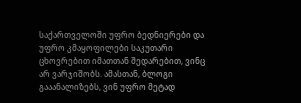საქართველოში უფრო ბედნიერები და უფრო კმაყოფილები საკუთარი ცხოვრებით იმათთან შედარებით, ვინც არ ვარჯიშობს. ამასთან, ბლოგი გააანალიზებს, ვინ უფრო მეტად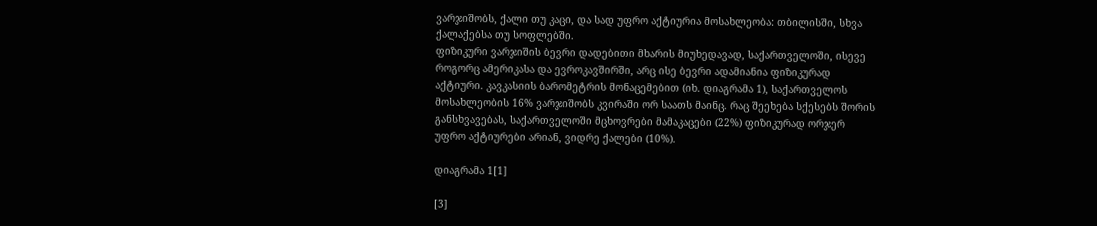ვარჯიშობს, ქალი თუ კაცი, და სად უფრო აქტიურია მოსახლეობა: თბილისში, სხვა ქალაქებსა თუ სოფლებში.
ფიზიკური ვარჯიშის ბევრი დადებითი მხარის მიუხედავად, საქართველოში, ისევე როგორც ამერიკასა და ევროკავშირში, არც ისე ბევრი ადამიანია ფიზიკურად აქტიური. კავკასიის ბარომეტრის მონაცემებით (იხ. დიაგრამა 1), საქართველოს მოსახლეობის 16% ვარჯიშობს კვირაში ორ საათს მაინც. რაც შეეხება სქესებს შორის განსხვავებას, საქართველოში მცხოვრები მამაკაცები (22%) ფიზიკურად ორჯერ უფრო აქტიურები არიან, ვიდრე ქალები (10%).

დიაგრამა 1[1]

[3]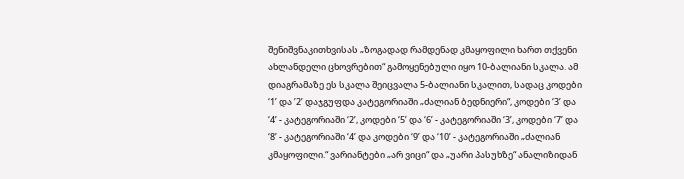შენიშვნაკითხვისას „ზოგადად რამდენად კმაყოფილი ხართ თქვენი ახლანდელი ცხოვრებით“ გამოყენებული იყო 10-ბალიანი სკალა. ამ დიაგრამაზე ეს სკალა შეიცვალა 5-ბალიანი სკალით, სადაც კოდები ‘1’ და ’2’ დაჯგუფდა კატეგორიაში „ძალიან ბედნიერი“, კოდები ‘3’ და ‘4’ - კატეგორიაში ‘2’, კოდები ‘5’ და ‘6’ - კატეგორიაში ‘3’, კოდები ‘7’ და ‘8’ - კატეგორიაში ‘4’ და კოდები ‘9’ და ‘10’ - კატეგორიაში „ძალიან კმაყოფილი.“ ვარიანტები „არ ვიცი“ და „უარი პასუხზე“ ანალიზიდან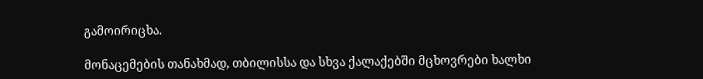გამოირიცხა.

მონაცემების თანახმად, თბილისსა და სხვა ქალაქებში მცხოვრები ხალხი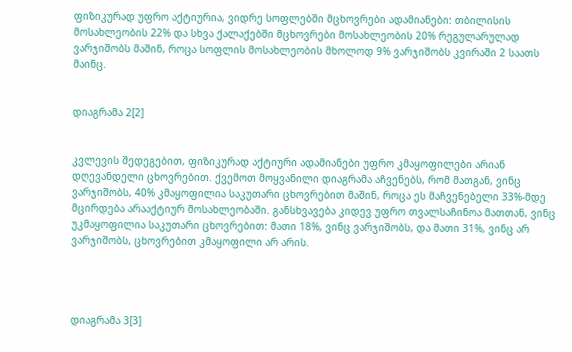ფიზიკურად უფრო აქტიურია, ვიდრე სოფლებში მცხოვრები ადამიანები: თბილისის მოსახლეობის 22% და სხვა ქალაქებში მცხოვრები მოსახლეობის 20% რეგულარულად ვარჯიშობს მაშინ, როცა სოფლის მოსახლეობის მხოლოდ 9% ვარჯიშობს კვირაში 2 საათს მაინც.


დიაგრამა 2[2]


კვლევის შედეგებით, ფიზიკურად აქტიური ადამიანები უფრო კმაყოფილები არიან დღევანდელი ცხოვრებით. ქვემოთ მოყვანილი დიაგრამა აჩვენებს, რომ მათგან, ვინც ვარჯიშობს, 40% კმაყოფილია საკუთარი ცხოვრებით მაშინ, როცა ეს მაჩვენებელი 33%-მდე მცირდება არააქტიურ მოსახლეობაში. განსხვავება კიდევ უფრო თვალსაჩინოა მათთან, ვინც უკმაყოფილია საკუთარი ცხოვრებით: მათი 18%, ვინც ვარჯიშობს, და მათი 31%, ვინც არ ვარჯიშობს, ცხოვრებით კმაყოფილი არ არის.




დიაგრამა 3[3]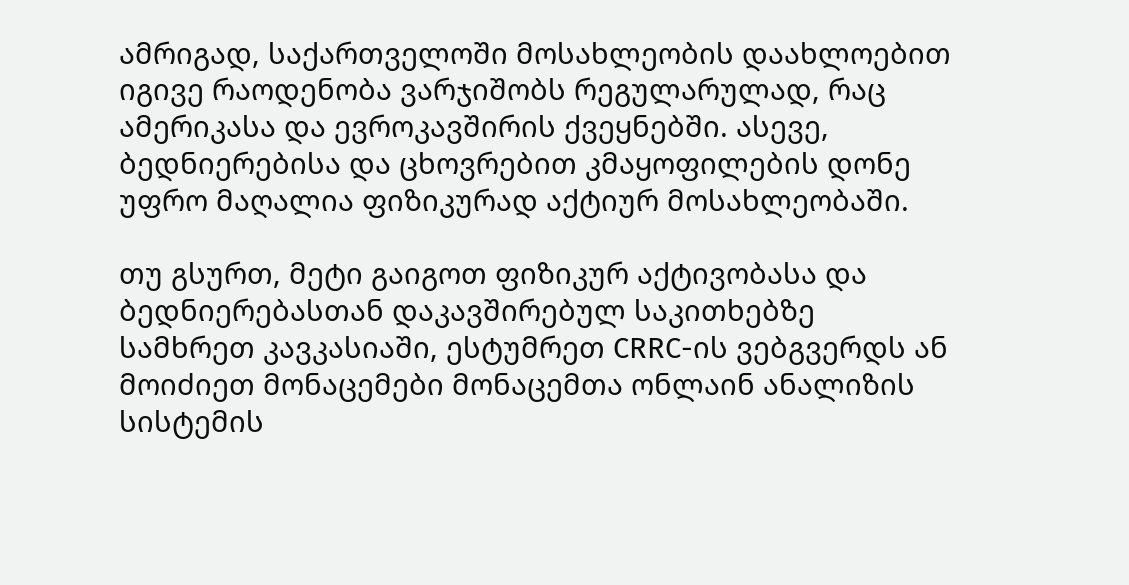ამრიგად, საქართველოში მოსახლეობის დაახლოებით იგივე რაოდენობა ვარჯიშობს რეგულარულად, რაც ამერიკასა და ევროკავშირის ქვეყნებში. ასევე, ბედნიერებისა და ცხოვრებით კმაყოფილების დონე უფრო მაღალია ფიზიკურად აქტიურ მოსახლეობაში.

თუ გსურთ, მეტი გაიგოთ ფიზიკურ აქტივობასა და ბედნიერებასთან დაკავშირებულ საკითხებზე სამხრეთ კავკასიაში, ესტუმრეთ CRRC-ის ვებგვერდს ან მოიძიეთ მონაცემები მონაცემთა ონლაინ ანალიზის სისტემის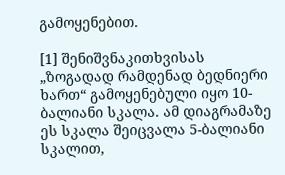გამოყენებით.

[1] შენიშვნაკითხვისას „ზოგადად რამდენად ბედნიერი ხართ“ გამოყენებული იყო 10-ბალიანი სკალა. ამ დიაგრამაზე ეს სკალა შეიცვალა 5-ბალიანი სკალით,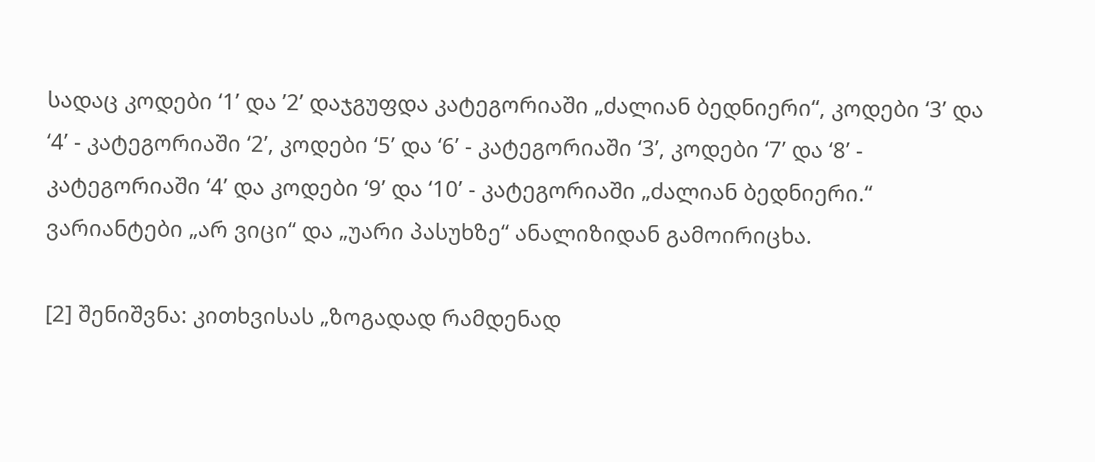სადაც კოდები ‘1’ და ’2’ დაჯგუფდა კატეგორიაში „ძალიან ბედნიერი“, კოდები ‘3’ და ‘4’ - კატეგორიაში ‘2’, კოდები ‘5’ და ‘6’ - კატეგორიაში ‘3’, კოდები ‘7’ და ‘8’ - კატეგორიაში ‘4’ და კოდები ‘9’ და ‘10’ - კატეგორიაში „ძალიან ბედნიერი.“ ვარიანტები „არ ვიცი“ და „უარი პასუხზე“ ანალიზიდან გამოირიცხა.

[2] შენიშვნა: კითხვისას „ზოგადად რამდენად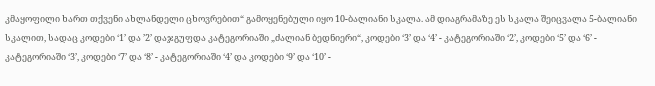კმაყოფილი ხართ თქვენი ახლანდელი ცხოვრებით“ გამოყენებული იყო 10-ბალიანი სკალა. ამ დიაგრამაზე ეს სკალა შეიცვალა 5-ბალიანი სკალით, სადაც კოდები ‘1’ და ’2’ დაჯგუფდა კატეგორიაში „ძალიან ბედნიერი“, კოდები ‘3’ და ‘4’ - კატეგორიაში ‘2’, კოდები ‘5’ და ‘6’ - კატეგორიაში ‘3’, კოდები ‘7’ და ‘8’ - კატეგორიაში ‘4’ და კოდები ‘9’ და ‘10’ -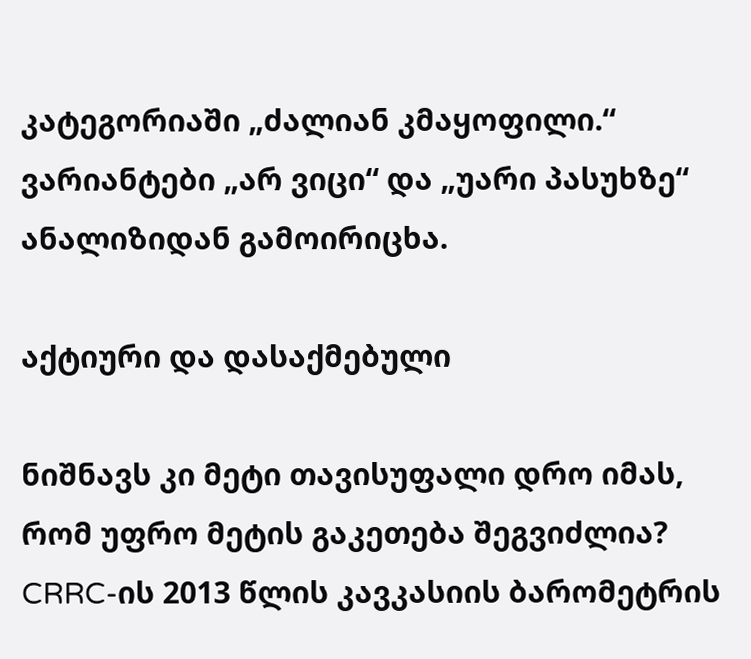კატეგორიაში „ძალიან კმაყოფილი.“ ვარიანტები „არ ვიცი“ და „უარი პასუხზე“ ანალიზიდან გამოირიცხა.

აქტიური და დასაქმებული

ნიშნავს კი მეტი თავისუფალი დრო იმას, რომ უფრო მეტის გაკეთება შეგვიძლია? CRRC-ის 2013 წლის კავკასიის ბარომეტრის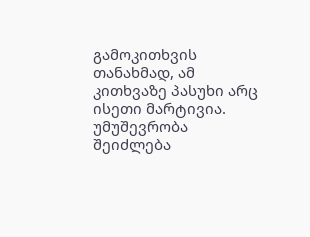გამოკითხვის თანახმად, ამ კითხვაზე პასუხი არც ისეთი მარტივია. უმუშევრობა შეიძლება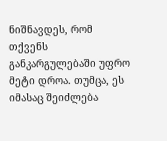ნიშნავდეს, რომ თქვენს განკარგულებაში უფრო მეტი დროა. თუმცა, ეს იმასაც შეიძლება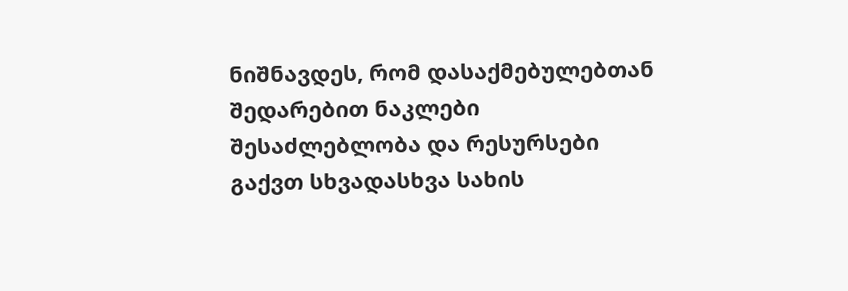ნიშნავდეს, რომ დასაქმებულებთან შედარებით ნაკლები შესაძლებლობა და რესურსები გაქვთ სხვადასხვა სახის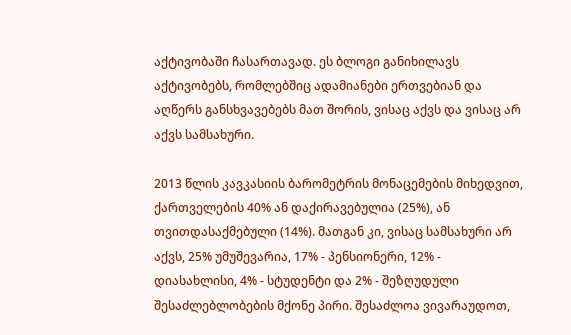აქტივობაში ჩასართავად. ეს ბლოგი განიხილავს აქტივობებს, რომლებშიც ადამიანები ერთვებიან და აღწერს განსხვავებებს მათ შორის, ვისაც აქვს და ვისაც არ აქვს სამსახური.

2013 წლის კავკასიის ბარომეტრის მონაცემების მიხედვით, ქართველების 40% ან დაქირავებულია (25%), ან თვითდასაქმებული (14%). მათგან კი, ვისაც სამსახური არ აქვს, 25% უმუშევარია, 17% - პენსიონერი, 12% - დიასახლისი, 4% - სტუდენტი და 2% - შეზღუდული შესაძლებლობების მქონე პირი. შესაძლოა ვივარაუდოთ,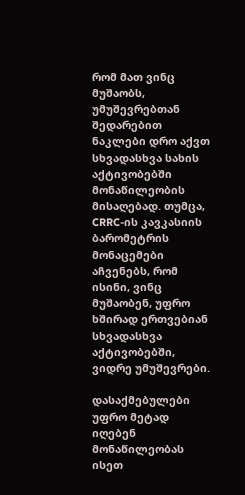რომ მათ ვინც მუშაობს, უმუშევრებთან შედარებით ნაკლები დრო აქვთ სხვადასხვა სახის აქტივობებში მონაწილეობის მისაღებად. თუმცა, CRRC-ის კავკასიის ბარომეტრის მონაცემები აჩვენებს, რომ ისინი, ვინც მუშაობენ, უფრო ხშირად ერთვებიან სხვადასხვა აქტივობებში, ვიდრე უმუშევრები.

დასაქმებულები უფრო მეტად იღებენ მონაწილეობას ისეთ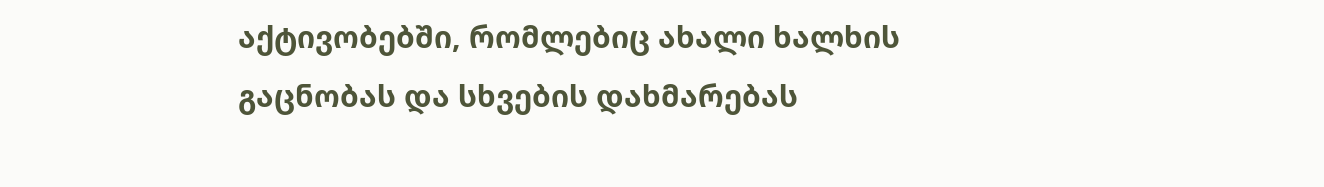აქტივობებში, რომლებიც ახალი ხალხის გაცნობას და სხვების დახმარებას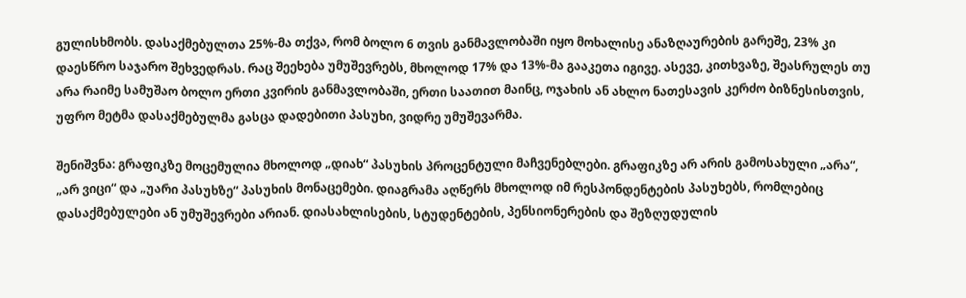გულისხმობს. დასაქმებულთა 25%-მა თქვა, რომ ბოლო 6 თვის განმავლობაში იყო მოხალისე ანაზღაურების გარეშე, 23% კი დაესწრო საჯარო შეხვედრას. რაც შეეხება უმუშევრებს, მხოლოდ 17% და 13%-მა გააკეთა იგივე. ასევე, კითხვაზე, შეასრულეს თუ არა რაიმე სამუშაო ბოლო ერთი კვირის განმავლობაში, ერთი საათით მაინც, ოჯახის ან ახლო ნათესავის კერძო ბიზნესისთვის, უფრო მეტმა დასაქმებულმა გასცა დადებითი პასუხი, ვიდრე უმუშევარმა.

შენიშვნა: გრაფიკზე მოცემულია მხოლოდ „დიახ“ პასუხის პროცენტული მაჩვენებლები. გრაფიკზე არ არის გამოსახული „არა“, „არ ვიცი“ და „უარი პასუხზე“ პასუხის მონაცემები. დიაგრამა აღწერს მხოლოდ იმ რესპონდენტების პასუხებს, რომლებიც დასაქმებულები ან უმუშევრები არიან. დიასახლისების, სტუდენტების, პენსიონერების და შეზღუდულის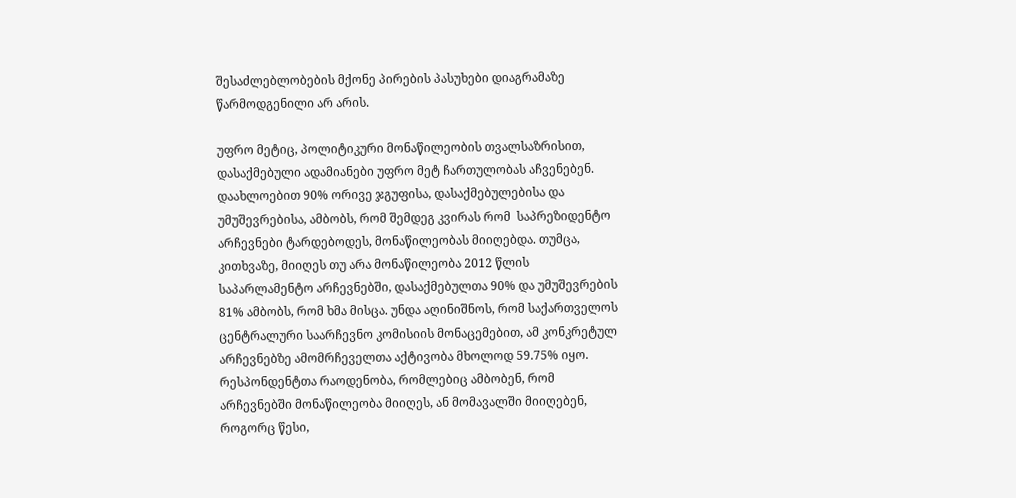შესაძლებლობების მქონე პირების პასუხები დიაგრამაზე წარმოდგენილი არ არის.

უფრო მეტიც, პოლიტიკური მონაწილეობის თვალსაზრისით, დასაქმებული ადამიანები უფრო მეტ ჩართულობას აჩვენებენ. დაახლოებით 90% ორივე ჯგუფისა, დასაქმებულებისა და უმუშევრებისა, ამბობს, რომ შემდეგ კვირას რომ  საპრეზიდენტო არჩევნები ტარდებოდეს, მონაწილეობას მიიღებდა. თუმცა, კითხვაზე, მიიღეს თუ არა მონაწილეობა 2012 წლის საპარლამენტო არჩევნებში, დასაქმებულთა 90% და უმუშევრების 81% ამბობს, რომ ხმა მისცა. უნდა აღინიშნოს, რომ საქართველოს ცენტრალური საარჩევნო კომისიის მონაცემებით, ამ კონკრეტულ არჩევნებზე ამომრჩეველთა აქტივობა მხოლოდ 59.75% იყო. რესპონდენტთა რაოდენობა, რომლებიც ამბობენ, რომ არჩევნებში მონაწილეობა მიიღეს, ან მომავალში მიიღებენ, როგორც წესი,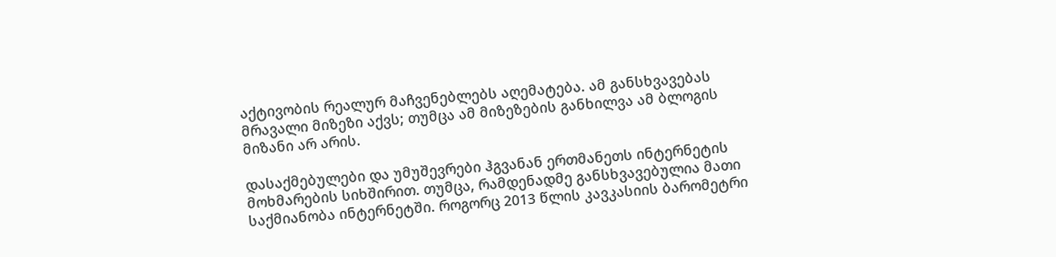აქტივობის რეალურ მაჩვენებლებს აღემატება. ამ განსხვავებას  მრავალი მიზეზი აქვს; თუმცა ამ მიზეზების განხილვა ამ ბლოგის მიზანი არ არის.

დასაქმებულები და უმუშევრები ჰგვანან ერთმანეთს ინტერნეტის მოხმარების სიხშირით. თუმცა, რამდენადმე განსხვავებულია მათი საქმიანობა ინტერნეტში. როგორც 2013 წლის კავკასიის ბარომეტრი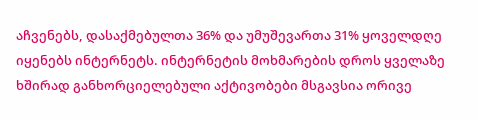აჩვენებს, დასაქმებულთა 36% და უმუშევართა 31% ყოველდღე იყენებს ინტერნეტს. ინტერნეტის მოხმარების დროს ყველაზე ხშირად განხორციელებული აქტივობები მსგავსია ორივე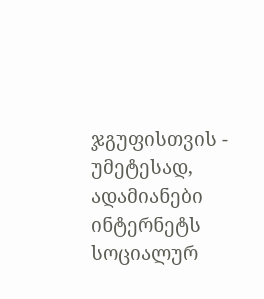ჯგუფისთვის - უმეტესად, ადამიანები ინტერნეტს სოციალურ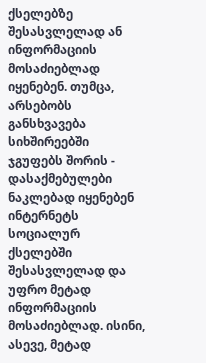ქსელებზე შესასვლელად ან ინფორმაციის მოსაძიებლად იყენებენ. თუმცა, არსებობს განსხვავება სიხშირეებში ჯგუფებს შორის - დასაქმებულები ნაკლებად იყენებენ ინტერნეტს სოციალურ ქსელებში შესასვლელად და უფრო მეტად ინფორმაციის მოსაძიებლად. ისინი, ასევე, მეტად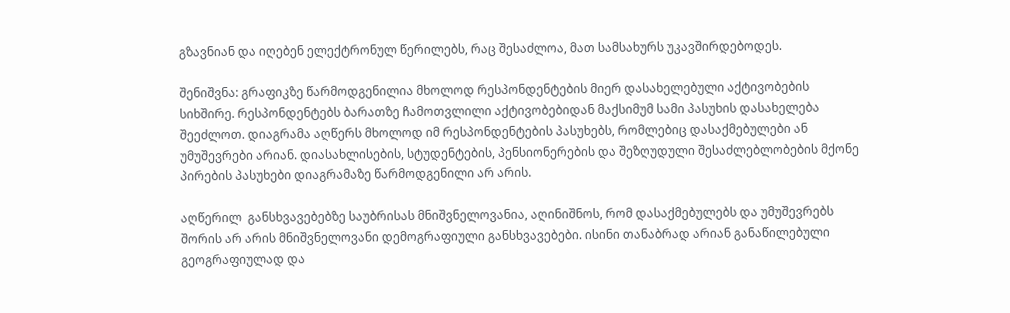გზავნიან და იღებენ ელექტრონულ წერილებს, რაც შესაძლოა, მათ სამსახურს უკავშირდებოდეს.

შენიშვნა: გრაფიკზე წარმოდგენილია მხოლოდ რესპონდენტების მიერ დასახელებული აქტივობების სიხშირე. რესპონდენტებს ბარათზე ჩამოთვლილი აქტივობებიდან მაქსიმუმ სამი პასუხის დასახელება შეეძლოთ. დიაგრამა აღწერს მხოლოდ იმ რესპონდენტების პასუხებს, რომლებიც დასაქმებულები ან უმუშევრები არიან. დიასახლისების, სტუდენტების, პენსიონერების და შეზღუდული შესაძლებლობების მქონე პირების პასუხები დიაგრამაზე წარმოდგენილი არ არის.

აღწერილ  განსხვავებებზე საუბრისას მნიშვნელოვანია, აღინიშნოს, რომ დასაქმებულებს და უმუშევრებს შორის არ არის მნიშვნელოვანი დემოგრაფიული განსხვავებები. ისინი თანაბრად არიან განაწილებული გეოგრაფიულად და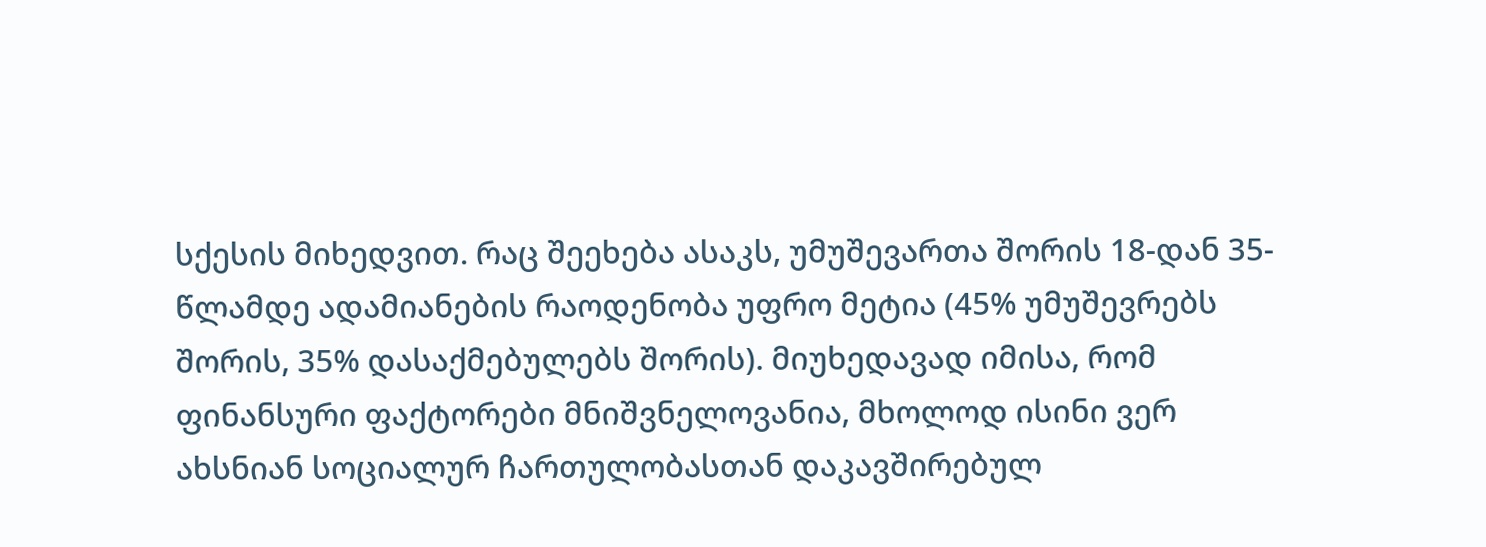სქესის მიხედვით. რაც შეეხება ასაკს, უმუშევართა შორის 18-დან 35-წლამდე ადამიანების რაოდენობა უფრო მეტია (45% უმუშევრებს შორის, 35% დასაქმებულებს შორის). მიუხედავად იმისა, რომ ფინანსური ფაქტორები მნიშვნელოვანია, მხოლოდ ისინი ვერ ახსნიან სოციალურ ჩართულობასთან დაკავშირებულ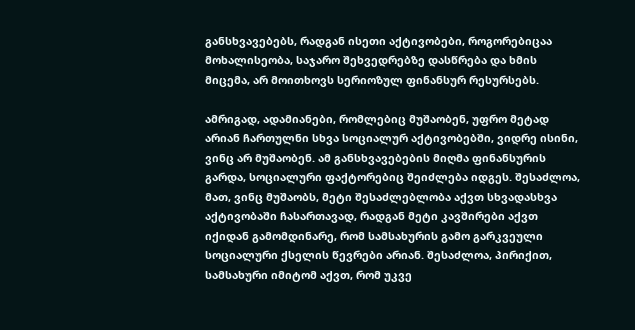განსხვავებებს, რადგან ისეთი აქტივობები, როგორებიცაა მოხალისეობა, საჯარო შეხვედრებზე დასწრება და ხმის მიცემა, არ მოითხოვს სერიოზულ ფინანსურ რესურსებს.

ამრიგად, ადამიანები, რომლებიც მუშაობენ, უფრო მეტად არიან ჩართულნი სხვა სოციალურ აქტივობებში, ვიდრე ისინი, ვინც არ მუშაობენ. ამ განსხვავებების მიღმა ფინანსურის გარდა, სოციალური ფაქტორებიც შეიძლება იდგეს. შესაძლოა, მათ, ვინც მუშაობს, მეტი შესაძლებლობა აქვთ სხვადასხვა აქტივობაში ჩასართავად, რადგან მეტი კავშირები აქვთ იქიდან გამომდინარე, რომ სამსახურის გამო გარკვეული სოციალური ქსელის წევრები არიან. შესაძლოა, პირიქით, სამსახური იმიტომ აქვთ, რომ უკვე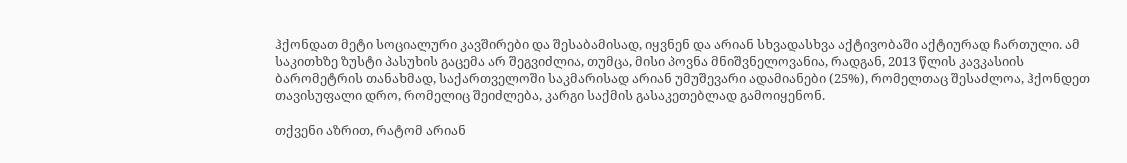ჰქონდათ მეტი სოციალური კავშირები და შესაბამისად, იყვნენ და არიან სხვადასხვა აქტივობაში აქტიურად ჩართული. ამ საკითხზე ზუსტი პასუხის გაცემა არ შეგვიძლია, თუმცა, მისი პოვნა მნიშვნელოვანია, რადგან, 2013 წლის კავკასიის ბარომეტრის თანახმად, საქართველოში საკმარისად არიან უმუშევარი ადამიანები (25%), რომელთაც შესაძლოა, ჰქონდეთ თავისუფალი დრო, რომელიც შეიძლება, კარგი საქმის გასაკეთებლად გამოიყენონ.

თქვენი აზრით, რატომ არიან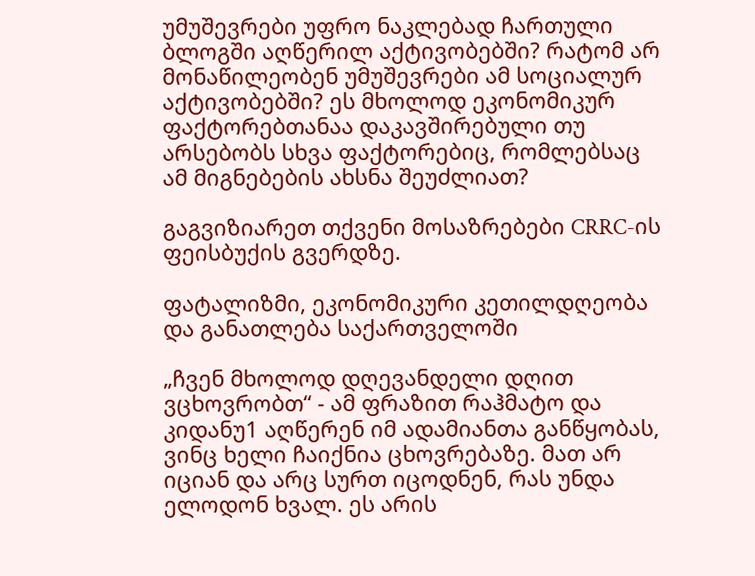უმუშევრები უფრო ნაკლებად ჩართული ბლოგში აღწერილ აქტივობებში? რატომ არ მონაწილეობენ უმუშევრები ამ სოციალურ აქტივობებში? ეს მხოლოდ ეკონომიკურ ფაქტორებთანაა დაკავშირებული თუ არსებობს სხვა ფაქტორებიც, რომლებსაც ამ მიგნებების ახსნა შეუძლიათ?

გაგვიზიარეთ თქვენი მოსაზრებები CRRC-ის ფეისბუქის გვერდზე.

ფატალიზმი, ეკონომიკური კეთილდღეობა და განათლება საქართველოში

„ჩვენ მხოლოდ დღევანდელი დღით ვცხოვრობთ“ - ამ ფრაზით რაჰმატო და კიდანუ1 აღწერენ იმ ადამიანთა განწყობას, ვინც ხელი ჩაიქნია ცხოვრებაზე. მათ არ იციან და არც სურთ იცოდნენ, რას უნდა ელოდონ ხვალ. ეს არის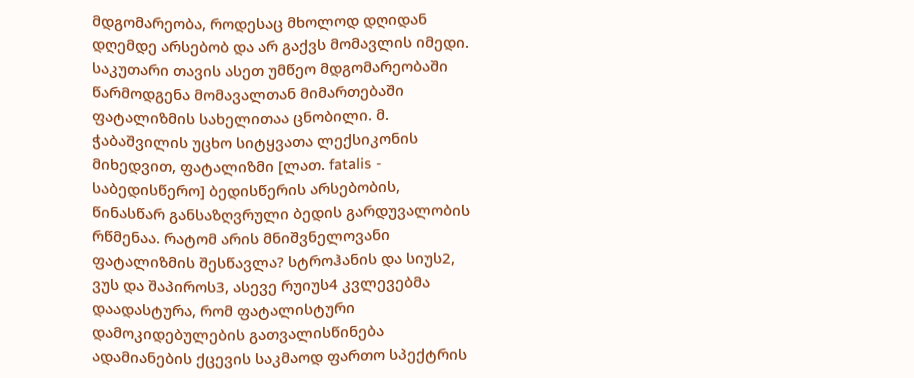მდგომარეობა, როდესაც მხოლოდ დღიდან დღემდე არსებობ და არ გაქვს მომავლის იმედი. საკუთარი თავის ასეთ უმწეო მდგომარეობაში წარმოდგენა მომავალთან მიმართებაში ფატალიზმის სახელითაა ცნობილი. მ. ჭაბაშვილის უცხო სიტყვათა ლექსიკონის მიხედვით, ფატალიზმი [ლათ. fatalis - საბედისწერო] ბედისწერის არსებობის, წინასწარ განსაზღვრული ბედის გარდუვალობის რწმენაა. რატომ არის მნიშვნელოვანი ფატალიზმის შესწავლა? სტროჰანის და სიუს2, ვუს და შაპიროს3, ასევე რუიუს4 კვლევებმა დაადასტურა, რომ ფატალისტური დამოკიდებულების გათვალისწინება ადამიანების ქცევის საკმაოდ ფართო სპექტრის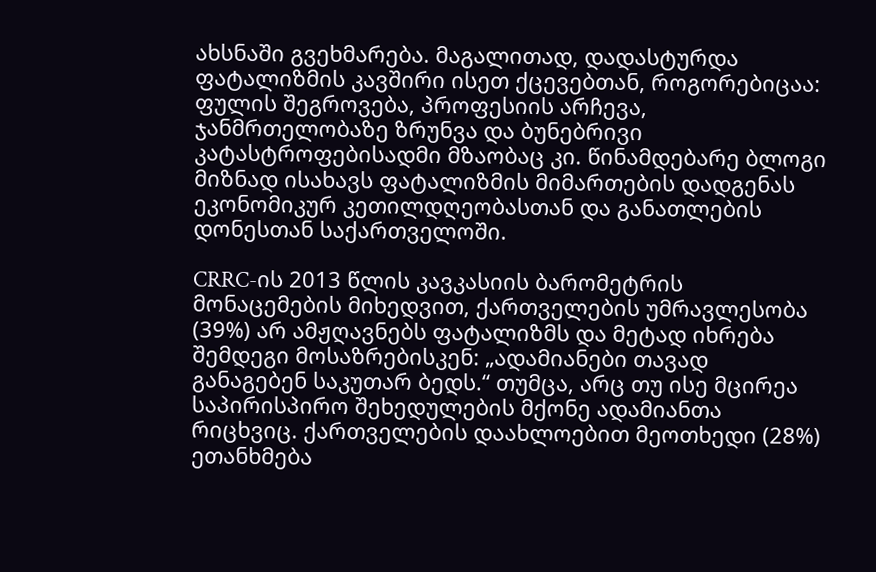ახსნაში გვეხმარება. მაგალითად, დადასტურდა ფატალიზმის კავშირი ისეთ ქცევებთან, როგორებიცაა: ფულის შეგროვება, პროფესიის არჩევა, ჯანმრთელობაზე ზრუნვა და ბუნებრივი კატასტროფებისადმი მზაობაც კი. წინამდებარე ბლოგი მიზნად ისახავს ფატალიზმის მიმართების დადგენას ეკონომიკურ კეთილდღეობასთან და განათლების დონესთან საქართველოში.

CRRC-ის 2013 წლის კავკასიის ბარომეტრის მონაცემების მიხედვით, ქართველების უმრავლესობა (39%) არ ამჟღავნებს ფატალიზმს და მეტად იხრება შემდეგი მოსაზრებისკენ: „ადამიანები თავად განაგებენ საკუთარ ბედს.“ თუმცა, არც თუ ისე მცირეა საპირისპირო შეხედულების მქონე ადამიანთა რიცხვიც. ქართველების დაახლოებით მეოთხედი (28%) ეთანხმება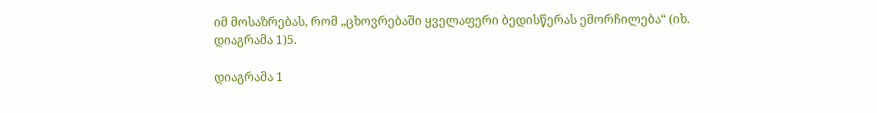იმ მოსაზრებას, რომ „ცხოვრებაში ყველაფერი ბედისწერას ემორჩილება“ (იხ. დიაგრამა 1)5.

დიაგრამა 1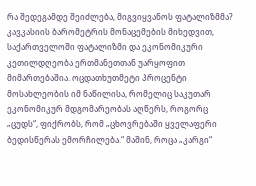რა შედეგამდე შეიძლება, მიგვიყვანოს ფატალიზმმა? კავკასიის ბარომეტრის მონაცემების მიხედვით, საქართველოში ფატალიზმი და ეკონომიკური კეთილდღეობა ერთმანეთთან უარყოფით მიმართებაშია. ოცდათხუთმეტი პროცენტი მოსახლეობის იმ ნაწილისა, რომელიც საკუთარ ეკონომიკურ მდგომარეობას აღწერს, როგორც „ცუდს“, ფიქრობს, რომ „ცხოვრებაში ყველაფერი ბედისწერას ემორჩილება.“ მაშინ, როცა „კარგი“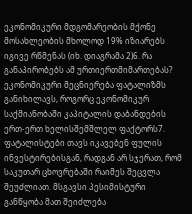ეკონომიკური მდგომარეობის მქონე მოსახლეობის მხოლოდ 19% იზიარებს იგივე რწმენას (იხ. დიაგრამა 2)6. რა განაპირობებს ამ ურთიერთმიმართებას? ეკონომიკური მეცნიერება ფატალიზმს განიხილავს, როგორც ეკონომიკურ საქმიანობაში კაპიტალის დაბანდების ერთ-ერთ ხელისშემშლელ ფაქტორს7. ფატალისტები თავს იკავებენ ფულის ინვესტირებისგან, რადგან არ სჯერათ, რომ საკუთარ ცხოვრებაში რაიმეს შეცვლა შეუძლიათ. მსგავსი პესიმისტური განწყობა მათ შეიძლება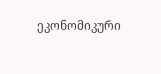ეკონომიკური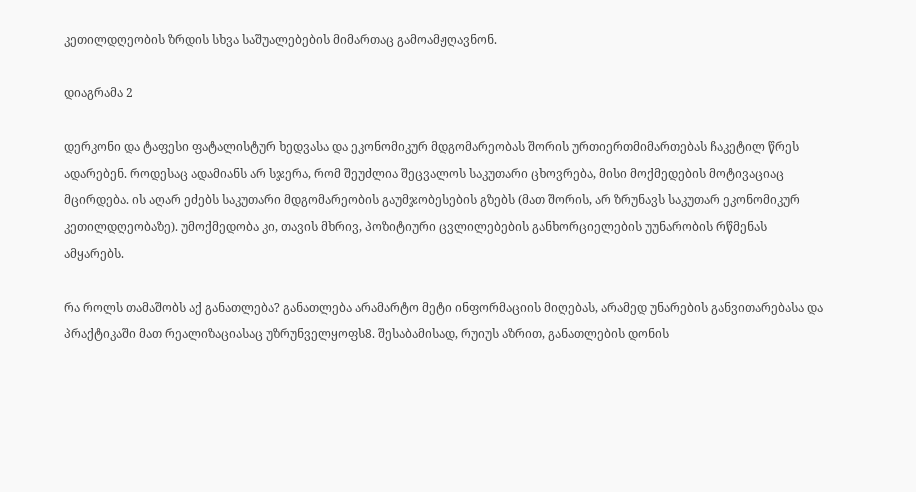კეთილდღეობის ზრდის სხვა საშუალებების მიმართაც გამოამჟღავნონ.

დიაგრამა 2

დერკონი და ტაფესი ფატალისტურ ხედვასა და ეკონომიკურ მდგომარეობას შორის ურთიერთმიმართებას ჩაკეტილ წრეს ადარებენ. როდესაც ადამიანს არ სჯერა, რომ შეუძლია შეცვალოს საკუთარი ცხოვრება, მისი მოქმედების მოტივაციაც მცირდება. ის აღარ ეძებს საკუთარი მდგომარეობის გაუმჯობესების გზებს (მათ შორის, არ ზრუნავს საკუთარ ეკონომიკურ კეთილდღეობაზე). უმოქმედობა კი, თავის მხრივ, პოზიტიური ცვლილებების განხორციელების უუნარობის რწმენას ამყარებს.

რა როლს თამაშობს აქ განათლება? განათლება არამარტო მეტი ინფორმაციის მიღებას, არამედ უნარების განვითარებასა და პრაქტიკაში მათ რეალიზაციასაც უზრუნველყოფს8. შესაბამისად, რუიუს აზრით, განათლების დონის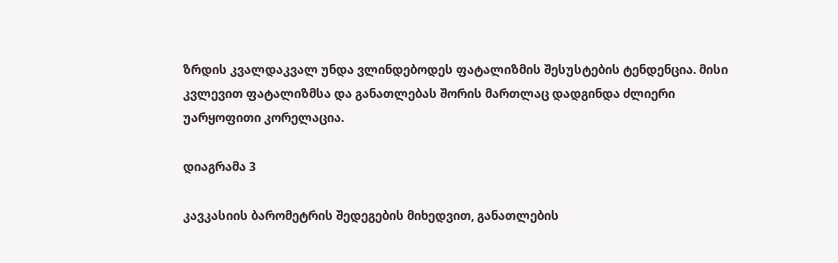ზრდის კვალდაკვალ უნდა ვლინდებოდეს ფატალიზმის შესუსტების ტენდენცია. მისი კვლევით ფატალიზმსა და განათლებას შორის მართლაც დადგინდა ძლიერი უარყოფითი კორელაცია.

დიაგრამა 3

კავკასიის ბარომეტრის შედეგების მიხედვით, განათლების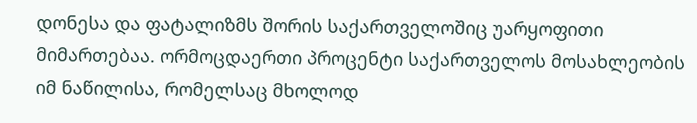დონესა და ფატალიზმს შორის საქართველოშიც უარყოფითი მიმართებაა. ორმოცდაერთი პროცენტი საქართველოს მოსახლეობის იმ ნაწილისა, რომელსაც მხოლოდ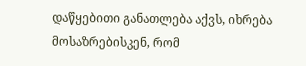დაწყებითი განათლება აქვს, იხრება მოსაზრებისკენ, რომ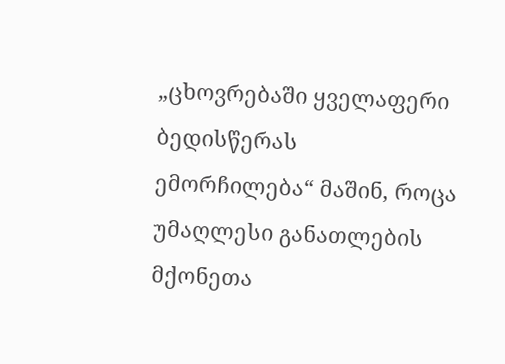„ცხოვრებაში ყველაფერი ბედისწერას ემორჩილება“ მაშინ, როცა უმაღლესი განათლების მქონეთა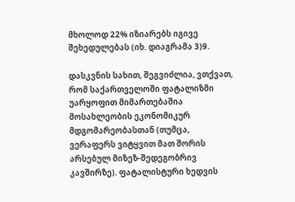მხოლოდ 22% იზიარებს იგივე შეხედულებას (იხ. დიაგრამა 3)9.

დასკვნის სახით, შეგვიძლია, ვთქვათ, რომ საქართველოში ფატალიზმი უარყოფით მიმართებაშია მოსახლეობის ეკონომიკურ მდგომარეობასთან (თუმცა, ვერაფერს ვიტყვით მათ შორის არსებულ მიზეზ-შედეგობრივ კავშირზე). ფატალისტური ხედვის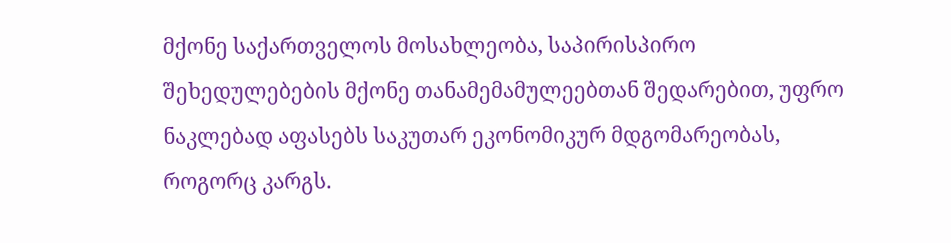მქონე საქართველოს მოსახლეობა, საპირისპირო შეხედულებების მქონე თანამემამულეებთან შედარებით, უფრო ნაკლებად აფასებს საკუთარ ეკონომიკურ მდგომარეობას, როგორც კარგს.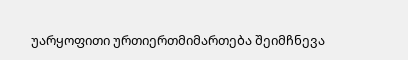უარყოფითი ურთიერთმიმართება შეიმჩნევა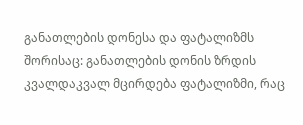განათლების დონესა და ფატალიზმს შორისაც: განათლების დონის ზრდის კვალდაკვალ მცირდება ფატალიზმი, რაც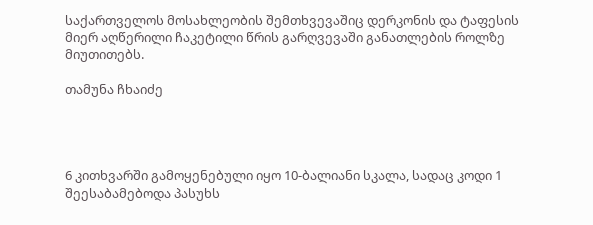საქართველოს მოსახლეობის შემთხვევაშიც დერკონის და ტაფესის მიერ აღწერილი ჩაკეტილი წრის გარღვევაში განათლების როლზე მიუთითებს.

თამუნა ჩხაიძე




6 კითხვარში გამოყენებული იყო 10-ბალიანი სკალა, სადაც კოდი 1 შეესაბამებოდა პასუხს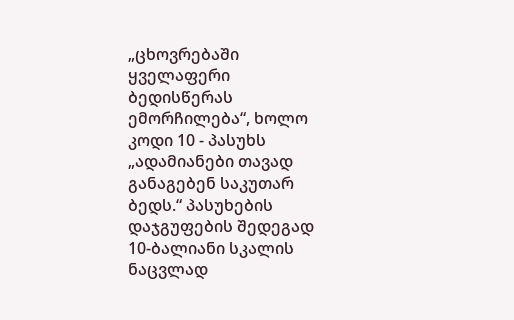„ცხოვრებაში ყველაფერი ბედისწერას ემორჩილება“, ხოლო კოდი 10 - პასუხს „ადამიანები თავად განაგებენ საკუთარ ბედს.“ პასუხების დაჯგუფების შედეგად 10-ბალიანი სკალის ნაცვლად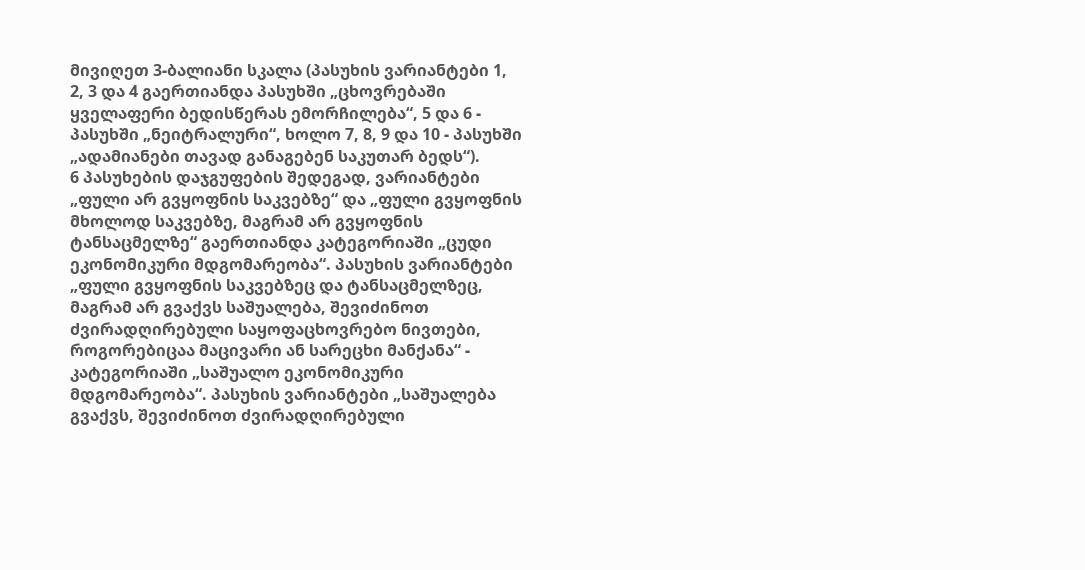მივიღეთ 3-ბალიანი სკალა (პასუხის ვარიანტები 1, 2, 3 და 4 გაერთიანდა პასუხში „ცხოვრებაში ყველაფერი ბედისწერას ემორჩილება“, 5 და 6 - პასუხში „ნეიტრალური“, ხოლო 7, 8, 9 და 10 - პასუხში „ადამიანები თავად განაგებენ საკუთარ ბედს“).
6 პასუხების დაჯგუფების შედეგად, ვარიანტები „ფული არ გვყოფნის საკვებზე“ და „ფული გვყოფნის მხოლოდ საკვებზე, მაგრამ არ გვყოფნის ტანსაცმელზე“ გაერთიანდა კატეგორიაში „ცუდი ეკონომიკური მდგომარეობა“. პასუხის ვარიანტები „ფული გვყოფნის საკვებზეც და ტანსაცმელზეც, მაგრამ არ გვაქვს საშუალება, შევიძინოთ ძვირადღირებული საყოფაცხოვრებო ნივთები, როგორებიცაა მაცივარი ან სარეცხი მანქანა“ - კატეგორიაში „საშუალო ეკონომიკური მდგომარეობა“. პასუხის ვარიანტები „საშუალება გვაქვს, შევიძინოთ ძვირადღირებული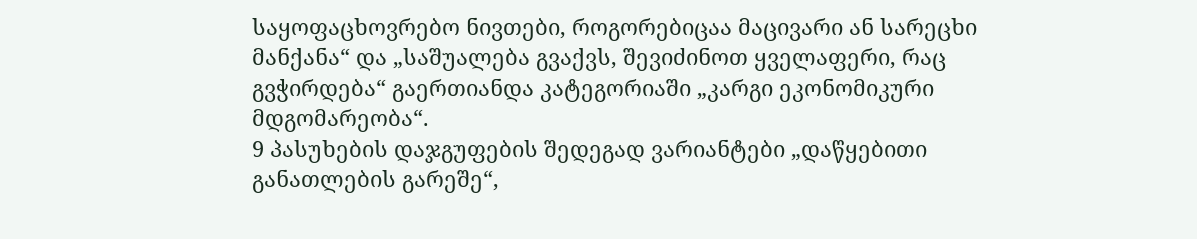საყოფაცხოვრებო ნივთები, როგორებიცაა მაცივარი ან სარეცხი მანქანა“ და „საშუალება გვაქვს, შევიძინოთ ყველაფერი, რაც გვჭირდება“ გაერთიანდა კატეგორიაში „კარგი ეკონომიკური მდგომარეობა“.
9 პასუხების დაჯგუფების შედეგად ვარიანტები „დაწყებითი განათლების გარეშე“,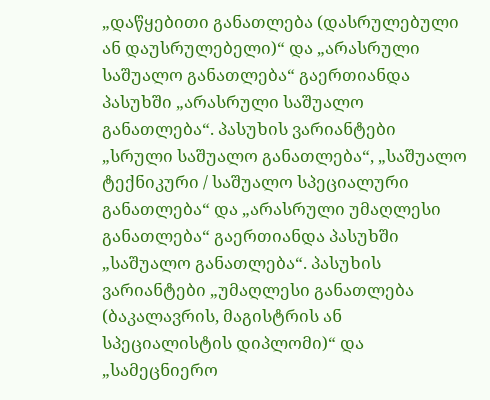„დაწყებითი განათლება (დასრულებული ან დაუსრულებელი)“ და „არასრული საშუალო განათლება“ გაერთიანდა პასუხში „არასრული საშუალო განათლება“. პასუხის ვარიანტები „სრული საშუალო განათლება“, „საშუალო ტექნიკური / საშუალო სპეციალური განათლება“ და „არასრული უმაღლესი განათლება“ გაერთიანდა პასუხში „საშუალო განათლება“. პასუხის ვარიანტები „უმაღლესი განათლება (ბაკალავრის, მაგისტრის ან სპეციალისტის დიპლომი)“ და „სამეცნიერო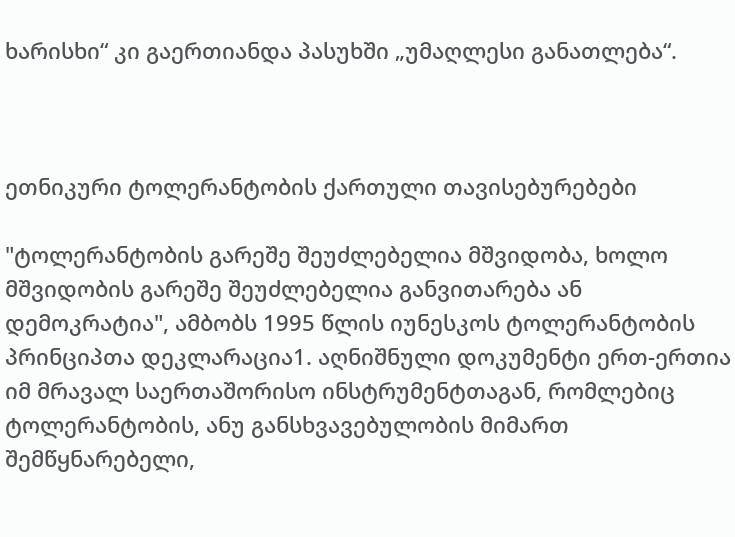ხარისხი“ კი გაერთიანდა პასუხში „უმაღლესი განათლება“.



ეთნიკური ტოლერანტობის ქართული თავისებურებები

"ტოლერანტობის გარეშე შეუძლებელია მშვიდობა, ხოლო მშვიდობის გარეშე შეუძლებელია განვითარება ან დემოკრატია", ამბობს 1995 წლის იუნესკოს ტოლერანტობის პრინციპთა დეკლარაცია1. აღნიშნული დოკუმენტი ერთ-ერთია იმ მრავალ საერთაშორისო ინსტრუმენტთაგან, რომლებიც ტოლერანტობის, ანუ განსხვავებულობის მიმართ შემწყნარებელი,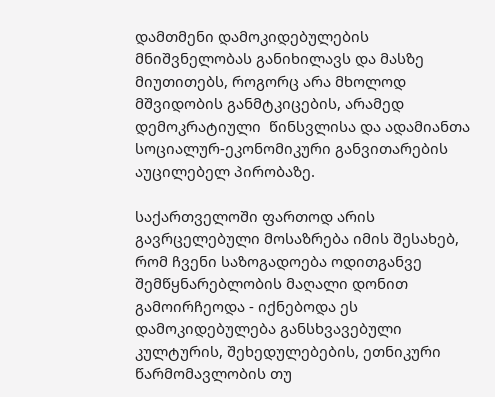დამთმენი დამოკიდებულების მნიშვნელობას განიხილავს და მასზე მიუთითებს, როგორც არა მხოლოდ მშვიდობის განმტკიცების, არამედ დემოკრატიული  წინსვლისა და ადამიანთა სოციალურ-ეკონომიკური განვითარების აუცილებელ პირობაზე.

საქართველოში ფართოდ არის გავრცელებული მოსაზრება იმის შესახებ, რომ ჩვენი საზოგადოება ოდითგანვე შემწყნარებლობის მაღალი დონით გამოირჩეოდა - იქნებოდა ეს  დამოკიდებულება განსხვავებული კულტურის, შეხედულებების, ეთნიკური წარმომავლობის თუ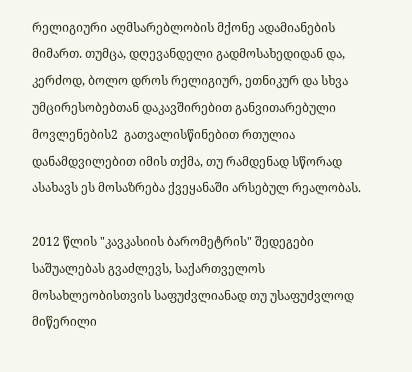რელიგიური აღმსარებლობის მქონე ადამიანების მიმართ. თუმცა, დღევანდელი გადმოსახედიდან და, კერძოდ, ბოლო დროს რელიგიურ, ეთნიკურ და სხვა უმცირესობებთან დაკავშირებით განვითარებული მოვლენების2  გათვალისწინებით რთულია დანამდვილებით იმის თქმა, თუ რამდენად სწორად ასახავს ეს მოსაზრება ქვეყანაში არსებულ რეალობას.

2012 წლის "კავკასიის ბარომეტრის" შედეგები საშუალებას გვაძლევს, საქართველოს მოსახლეობისთვის საფუძვლიანად თუ უსაფუძვლოდ მიწერილი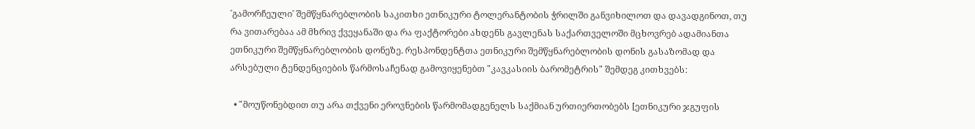'გამორჩეული' შემწყნარებლობის საკითხი ეთნიკური ტოლერანტობის ჭრილში განვიხილოთ და დავადგინოთ, თუ რა ვითარებაა ამ მხრივ ქვეყანაში და რა ფაქტორები ახდენს გავლენას საქართველოში მცხოვრებ ადამიანთა ეთნიკური შემწყნარებლობის დონეზე. რესპონდენტთა ეთნიკური შემწყნარებლობის დონის გასაზომად და არსებული ტენდენციების წარმოსაჩენად გამოვიყენებთ "კავკასიის ბარომეტრის" შემდეგ კითხვებს:

  • "მოუწონებდით თუ არა თქვენი ეროვნების წარმომადგენელს საქმიან ურთიერთობებს [ეთნიკური ჯგუფის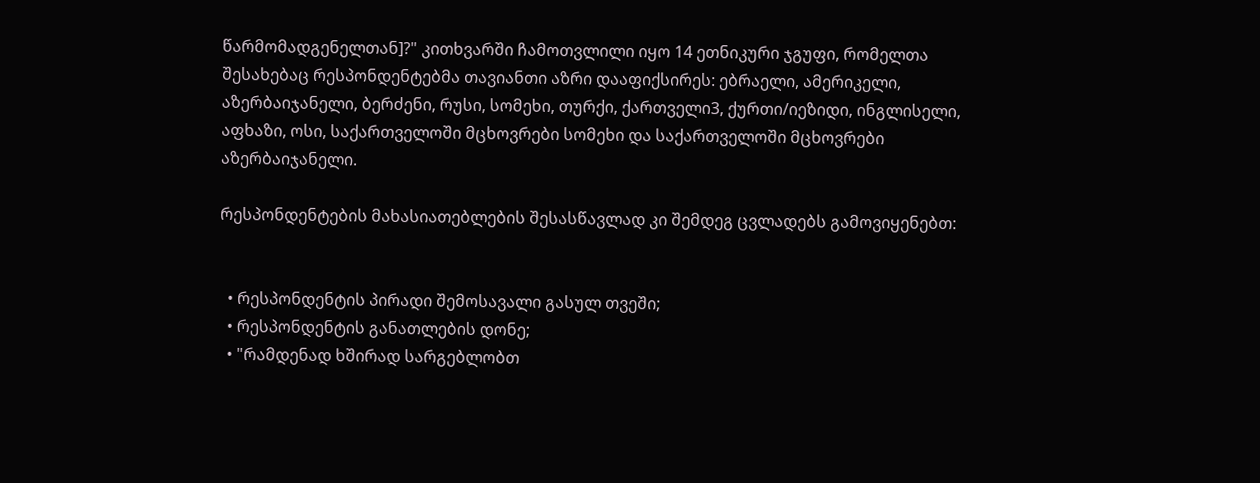წარმომადგენელთან]?" კითხვარში ჩამოთვლილი იყო 14 ეთნიკური ჯგუფი, რომელთა შესახებაც რესპონდენტებმა თავიანთი აზრი დააფიქსირეს: ებრაელი, ამერიკელი, აზერბაიჯანელი, ბერძენი, რუსი, სომეხი, თურქი, ქართველი3, ქურთი/იეზიდი, ინგლისელი, აფხაზი, ოსი, საქართველოში მცხოვრები სომეხი და საქართველოში მცხოვრები აზერბაიჯანელი.

რესპონდენტების მახასიათებლების შესასწავლად კი შემდეგ ცვლადებს გამოვიყენებთ:


  • რესპონდენტის პირადი შემოსავალი გასულ თვეში;
  • რესპონდენტის განათლების დონე;
  • "რამდენად ხშირად სარგებლობთ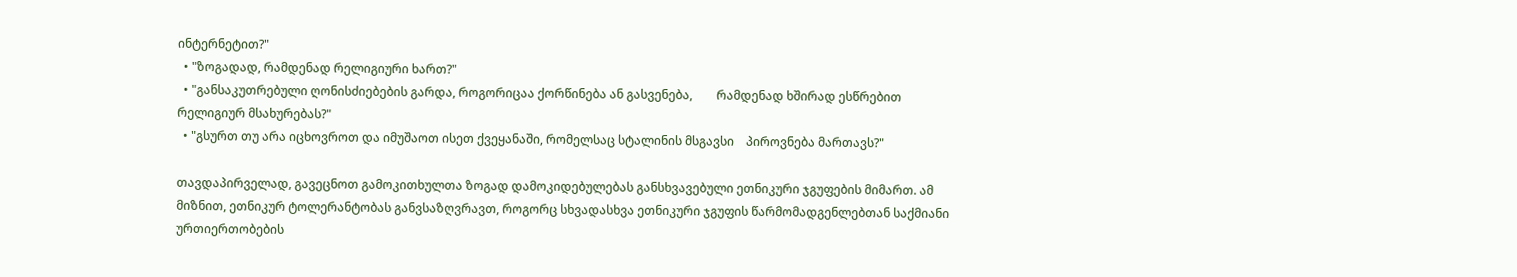ინტერნეტით?"
  • "ზოგადად, რამდენად რელიგიური ხართ?"
  • "განსაკუთრებული ღონისძიებების გარდა, როგორიცაა ქორწინება ან გასვენება,        რამდენად ხშირად ესწრებით რელიგიურ მსახურებას?"
  • "გსურთ თუ არა იცხოვროთ და იმუშაოთ ისეთ ქვეყანაში, რომელსაც სტალინის მსგავსი    პიროვნება მართავს?"

თავდაპირველად, გავეცნოთ გამოკითხულთა ზოგად დამოკიდებულებას განსხვავებული ეთნიკური ჯგუფების მიმართ. ამ მიზნით, ეთნიკურ ტოლერანტობას განვსაზღვრავთ, როგორც სხვადასხვა ეთნიკური ჯგუფის წარმომადგენლებთან საქმიანი ურთიერთობების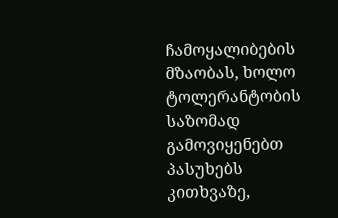ჩამოყალიბების მზაობას, ხოლო ტოლერანტობის საზომად გამოვიყენებთ პასუხებს კითხვაზე,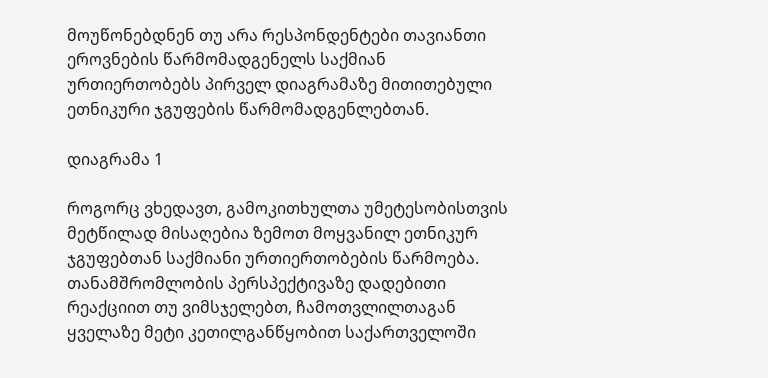მოუწონებდნენ თუ არა რესპონდენტები თავიანთი ეროვნების წარმომადგენელს საქმიან ურთიერთობებს პირველ დიაგრამაზე მითითებული ეთნიკური ჯგუფების წარმომადგენლებთან.

დიაგრამა 1

როგორც ვხედავთ, გამოკითხულთა უმეტესობისთვის მეტწილად მისაღებია ზემოთ მოყვანილ ეთნიკურ ჯგუფებთან საქმიანი ურთიერთობების წარმოება. თანამშრომლობის პერსპექტივაზე დადებითი რეაქციით თუ ვიმსჯელებთ, ჩამოთვლილთაგან ყველაზე მეტი კეთილგანწყობით საქართველოში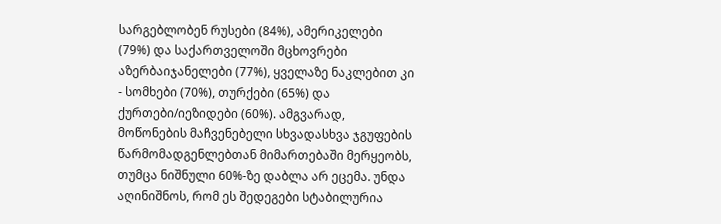სარგებლობენ რუსები (84%), ამერიკელები (79%) და საქართველოში მცხოვრები აზერბაიჯანელები (77%), ყველაზე ნაკლებით კი - სომხები (70%), თურქები (65%) და ქურთები/იეზიდები (60%). ამგვარად, მოწონების მაჩვენებელი სხვადასხვა ჯგუფების წარმომადგენლებთან მიმართებაში მერყეობს, თუმცა ნიშნული 60%-ზე დაბლა არ ეცემა. უნდა აღინიშნოს, რომ ეს შედეგები სტაბილურია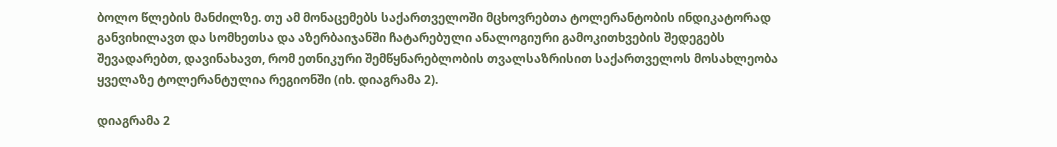ბოლო წლების მანძილზე. თუ ამ მონაცემებს საქართველოში მცხოვრებთა ტოლერანტობის ინდიკატორად განვიხილავთ და სომხეთსა და აზერბაიჯანში ჩატარებული ანალოგიური გამოკითხვების შედეგებს შევადარებთ, დავინახავთ, რომ ეთნიკური შემწყნარებლობის თვალსაზრისით საქართველოს მოსახლეობა ყველაზე ტოლერანტულია რეგიონში (იხ. დიაგრამა 2).

დიაგრამა 2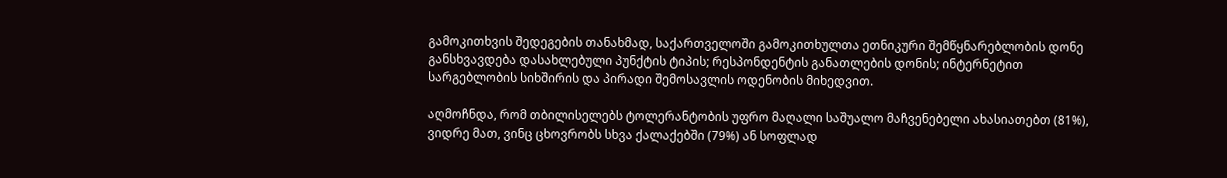გამოკითხვის შედეგების თანახმად, საქართველოში გამოკითხულთა ეთნიკური შემწყნარებლობის დონე განსხვავდება დასახლებული პუნქტის ტიპის; რესპონდენტის განათლების დონის; ინტერნეტით სარგებლობის სიხშირის და პირადი შემოსავლის ოდენობის მიხედვით.

აღმოჩნდა, რომ თბილისელებს ტოლერანტობის უფრო მაღალი საშუალო მაჩვენებელი ახასიათებთ (81%), ვიდრე მათ, ვინც ცხოვრობს სხვა ქალაქებში (79%) ან სოფლად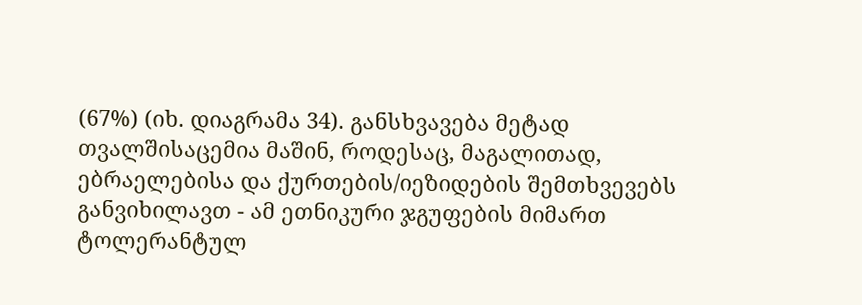(67%) (იხ. დიაგრამა 34). განსხვავება მეტად თვალშისაცემია მაშინ, როდესაც, მაგალითად,  ებრაელებისა და ქურთების/იეზიდების შემთხვევებს განვიხილავთ - ამ ეთნიკური ჯგუფების მიმართ ტოლერანტულ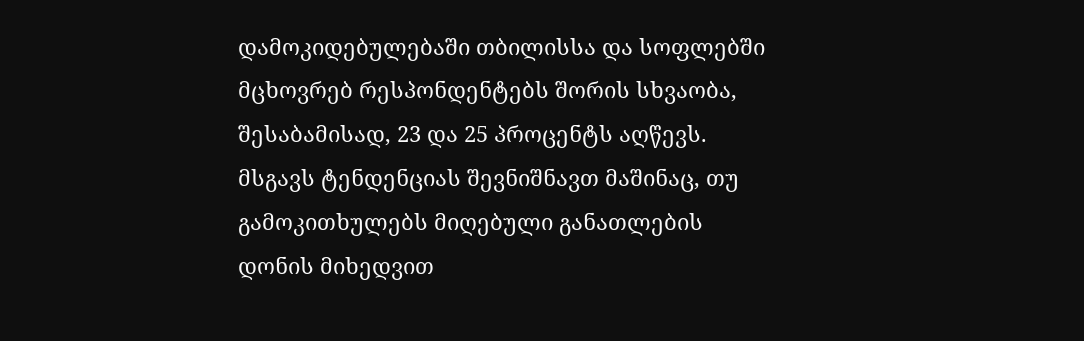დამოკიდებულებაში თბილისსა და სოფლებში მცხოვრებ რესპონდენტებს შორის სხვაობა, შესაბამისად, 23 და 25 პროცენტს აღწევს. მსგავს ტენდენციას შევნიშნავთ მაშინაც, თუ გამოკითხულებს მიღებული განათლების დონის მიხედვით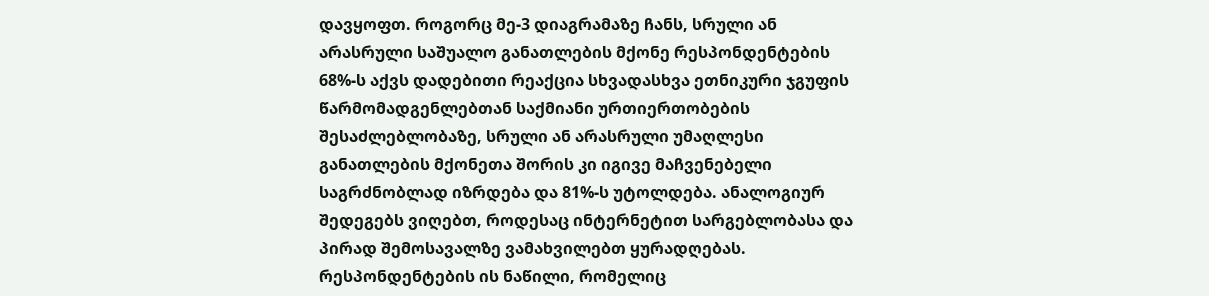დავყოფთ. როგორც მე-3 დიაგრამაზე ჩანს, სრული ან არასრული საშუალო განათლების მქონე რესპონდენტების 68%-ს აქვს დადებითი რეაქცია სხვადასხვა ეთნიკური ჯგუფის წარმომადგენლებთან საქმიანი ურთიერთობების შესაძლებლობაზე, სრული ან არასრული უმაღლესი განათლების მქონეთა შორის კი იგივე მაჩვენებელი საგრძნობლად იზრდება და 81%-ს უტოლდება. ანალოგიურ შედეგებს ვიღებთ, როდესაც ინტერნეტით სარგებლობასა და პირად შემოსავალზე ვამახვილებთ ყურადღებას. რესპონდენტების ის ნაწილი, რომელიც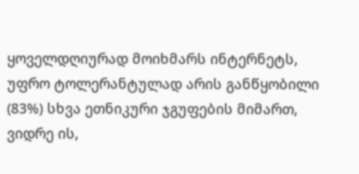ყოველდღიურად მოიხმარს ინტერნეტს, უფრო ტოლერანტულად არის განწყობილი (83%) სხვა ეთნიკური ჯგუფების მიმართ, ვიდრე ის,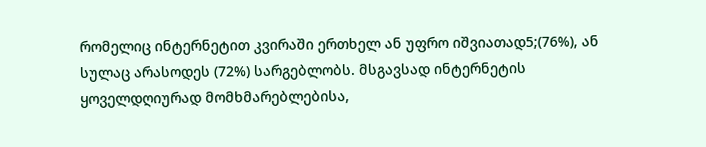რომელიც ინტერნეტით კვირაში ერთხელ ან უფრო იშვიათად5;(76%), ან სულაც არასოდეს (72%) სარგებლობს. მსგავსად ინტერნეტის ყოველდღიურად მომხმარებლებისა,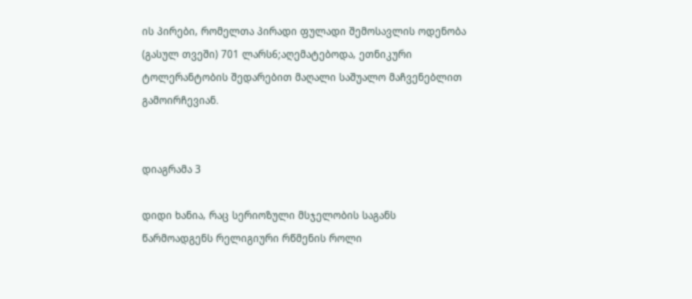ის პირები, რომელთა პირადი ფულადი შემოსავლის ოდენობა (გასულ თვეში) 701 ლარს6;აღემატებოდა, ეთნიკური ტოლერანტობის შედარებით მაღალი საშუალო მაჩვენებლით გამოირჩევიან.


დიაგრამა 3

დიდი ხანია, რაც სერიოზული მსჯელობის საგანს წარმოადგენს რელიგიური რწმენის როლი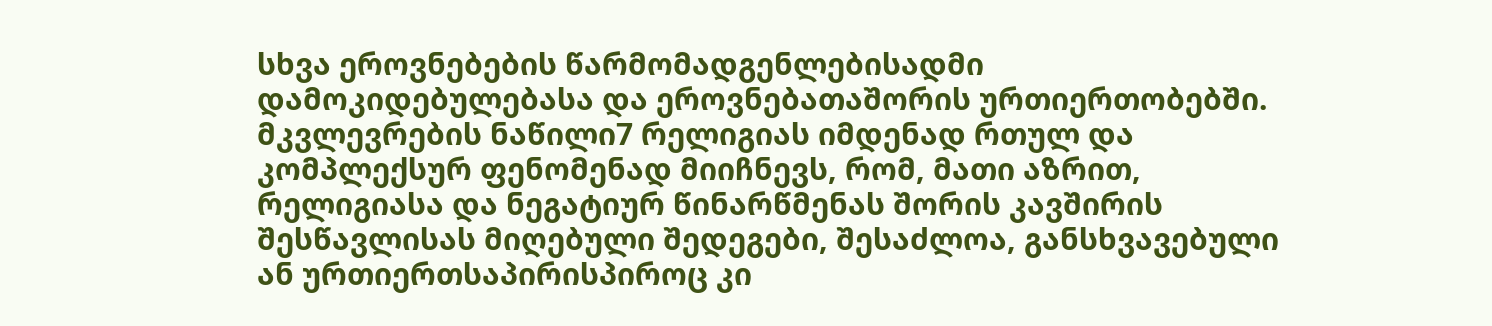სხვა ეროვნებების წარმომადგენლებისადმი დამოკიდებულებასა და ეროვნებათაშორის ურთიერთობებში. მკვლევრების ნაწილი7 რელიგიას იმდენად რთულ და კომპლექსურ ფენომენად მიიჩნევს, რომ, მათი აზრით, რელიგიასა და ნეგატიურ წინარწმენას შორის კავშირის შესწავლისას მიღებული შედეგები, შესაძლოა, განსხვავებული ან ურთიერთსაპირისპიროც კი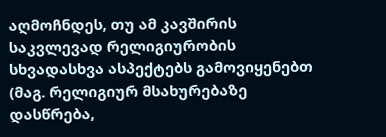აღმოჩნდეს, თუ ამ კავშირის საკვლევად რელიგიურობის სხვადასხვა ასპექტებს გამოვიყენებთ (მაგ. რელიგიურ მსახურებაზე დასწრება,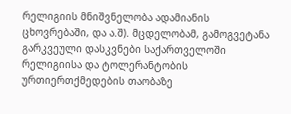რელიგიის მნიშვნელობა ადამიანის ცხოვრებაში, და ა.შ). მცდელობამ, გამოგვეტანა გარკვეული დასკვნები საქართველოში რელიგიისა და ტოლერანტობის ურთიერთქმედების თაობაზე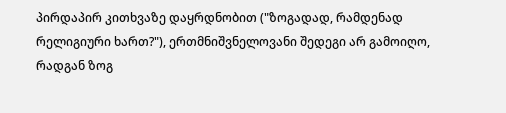პირდაპირ კითხვაზე დაყრდნობით ("ზოგადად, რამდენად რელიგიური ხართ?"), ერთმნიშვნელოვანი შედეგი არ გამოიღო, რადგან ზოგ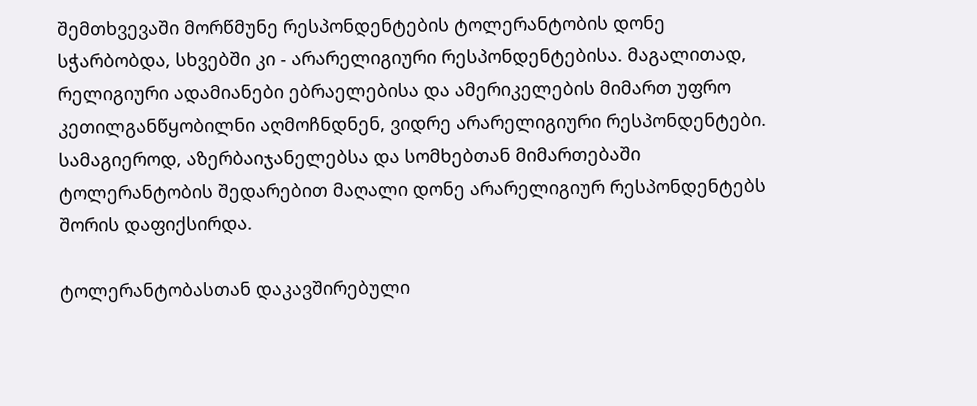შემთხვევაში მორწმუნე რესპონდენტების ტოლერანტობის დონე სჭარბობდა, სხვებში კი - არარელიგიური რესპონდენტებისა. მაგალითად, რელიგიური ადამიანები ებრაელებისა და ამერიკელების მიმართ უფრო კეთილგანწყობილნი აღმოჩნდნენ, ვიდრე არარელიგიური რესპონდენტები. სამაგიეროდ, აზერბაიჯანელებსა და სომხებთან მიმართებაში ტოლერანტობის შედარებით მაღალი დონე არარელიგიურ რესპონდენტებს შორის დაფიქსირდა.

ტოლერანტობასთან დაკავშირებული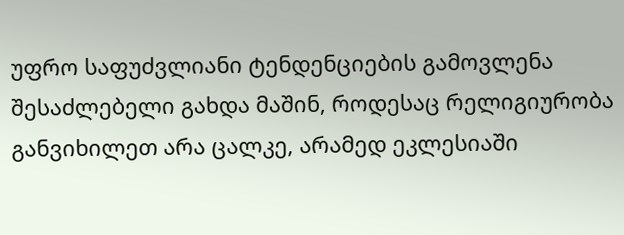უფრო საფუძვლიანი ტენდენციების გამოვლენა შესაძლებელი გახდა მაშინ, როდესაც რელიგიურობა განვიხილეთ არა ცალკე, არამედ ეკლესიაში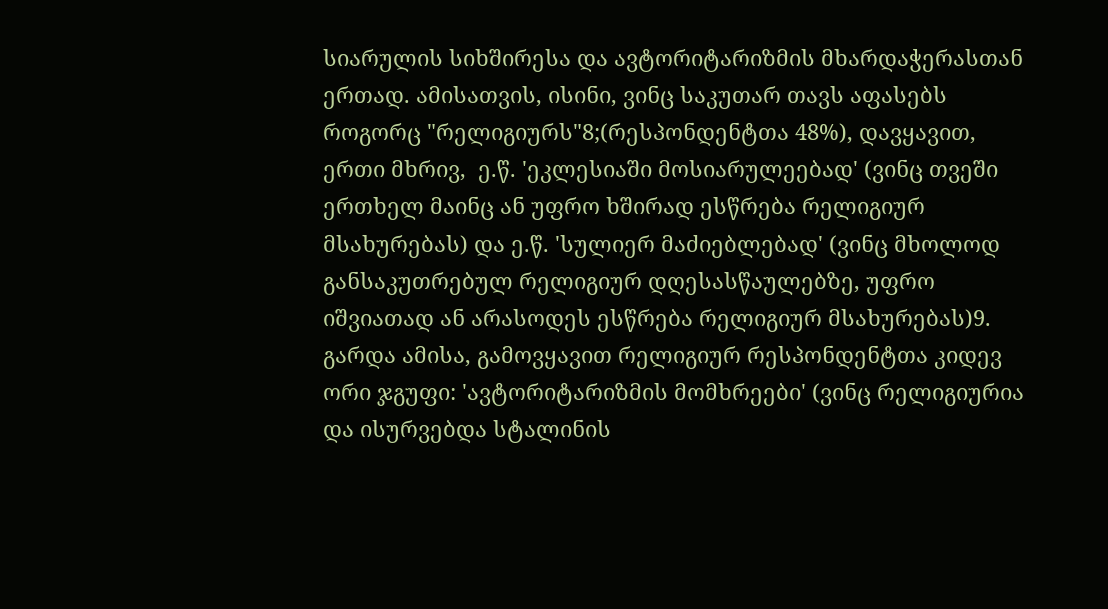სიარულის სიხშირესა და ავტორიტარიზმის მხარდაჭერასთან ერთად. ამისათვის, ისინი, ვინც საკუთარ თავს აფასებს როგორც "რელიგიურს"8;(რესპონდენტთა 48%), დავყავით, ერთი მხრივ,  ე.წ. 'ეკლესიაში მოსიარულეებად' (ვინც თვეში ერთხელ მაინც ან უფრო ხშირად ესწრება რელიგიურ მსახურებას) და ე.წ. 'სულიერ მაძიებლებად' (ვინც მხოლოდ განსაკუთრებულ რელიგიურ დღესასწაულებზე, უფრო იშვიათად ან არასოდეს ესწრება რელიგიურ მსახურებას)9. გარდა ამისა, გამოვყავით რელიგიურ რესპონდენტთა კიდევ ორი ჯგუფი: 'ავტორიტარიზმის მომხრეები' (ვინც რელიგიურია და ისურვებდა სტალინის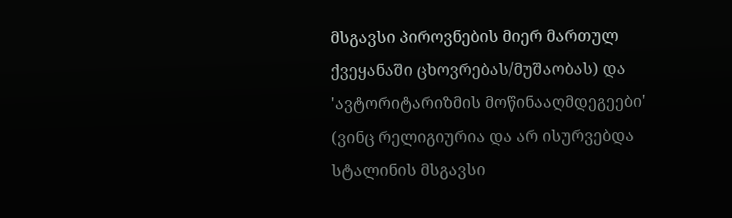მსგავსი პიროვნების მიერ მართულ ქვეყანაში ცხოვრებას/მუშაობას) და 'ავტორიტარიზმის მოწინააღმდეგეები' (ვინც რელიგიურია და არ ისურვებდა სტალინის მსგავსი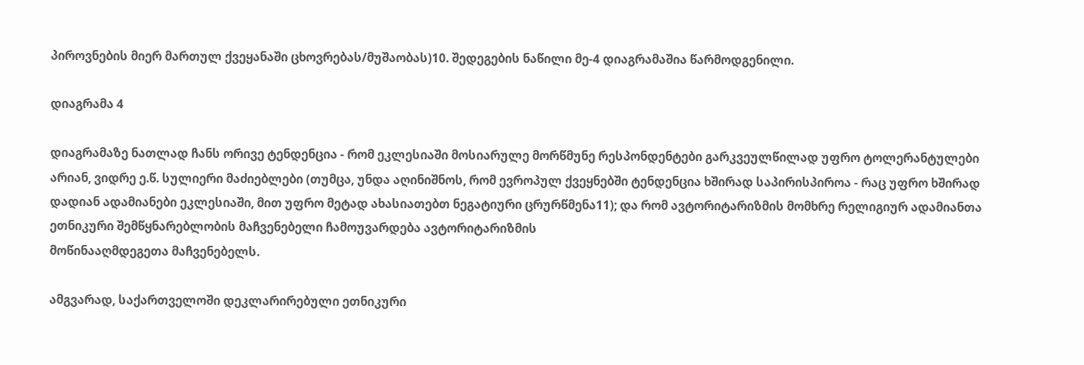პიროვნების მიერ მართულ ქვეყანაში ცხოვრებას/მუშაობას)10. შედეგების ნაწილი მე-4 დიაგრამაშია წარმოდგენილი.

დიაგრამა 4

დიაგრამაზე ნათლად ჩანს ორივე ტენდენცია - რომ ეკლესიაში მოსიარულე მორწმუნე რესპონდენტები გარკვეულწილად უფრო ტოლერანტულები არიან, ვიდრე ე.წ. სულიერი მაძიებლები (თუმცა, უნდა აღინიშნოს, რომ ევროპულ ქვეყნებში ტენდენცია ხშირად საპირისპიროა - რაც უფრო ხშირად დადიან ადამიანები ეკლესიაში, მით უფრო მეტად ახასიათებთ ნეგატიური ცრურწმენა11); და რომ ავტორიტარიზმის მომხრე რელიგიურ ადამიანთა ეთნიკური შემწყნარებლობის მაჩვენებელი ჩამოუვარდება ავტორიტარიზმის
მოწინააღმდეგეთა მაჩვენებელს.

ამგვარად, საქართველოში დეკლარირებული ეთნიკური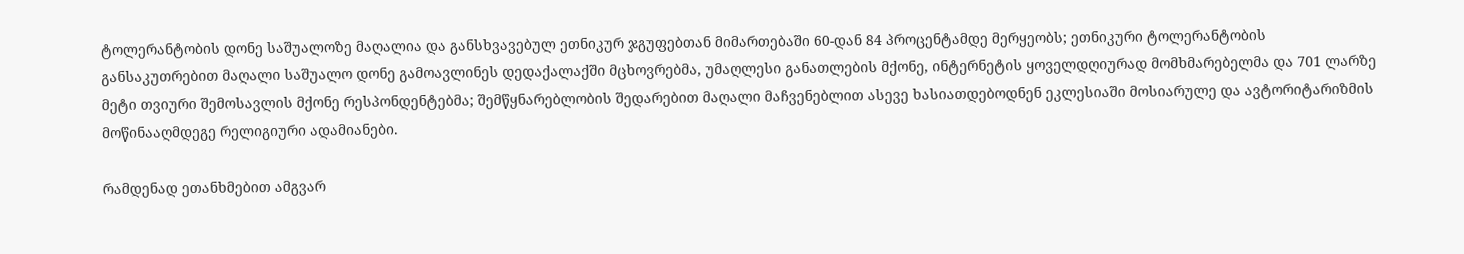ტოლერანტობის დონე საშუალოზე მაღალია და განსხვავებულ ეთნიკურ ჯგუფებთან მიმართებაში 60-დან 84 პროცენტამდე მერყეობს; ეთნიკური ტოლერანტობის განსაკუთრებით მაღალი საშუალო დონე გამოავლინეს დედაქალაქში მცხოვრებმა, უმაღლესი განათლების მქონე, ინტერნეტის ყოველდღიურად მომხმარებელმა და 701 ლარზე მეტი თვიური შემოსავლის მქონე რესპონდენტებმა; შემწყნარებლობის შედარებით მაღალი მაჩვენებლით ასევე ხასიათდებოდნენ ეკლესიაში მოსიარულე და ავტორიტარიზმის მოწინააღმდეგე რელიგიური ადამიანები.

რამდენად ეთანხმებით ამგვარ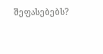შეფასებებს?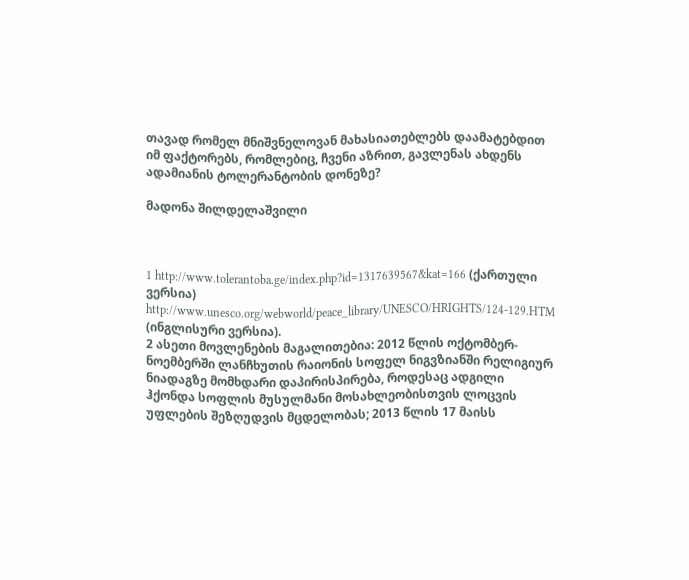თავად რომელ მნიშვნელოვან მახასიათებლებს დაამატებდით იმ ფაქტორებს, რომლებიც, ჩვენი აზრით, გავლენას ახდენს ადამიანის ტოლერანტობის დონეზე?

მადონა შილდელაშვილი



1 http://www.tolerantoba.ge/index.php?id=1317639567&kat=166 (ქართული ვერსია) http://www.unesco.org/webworld/peace_library/UNESCO/HRIGHTS/124-129.HTM (ინგლისური ვერსია).
2 ასეთი მოვლენების მაგალითებია: 2012 წლის ოქტომბერ-ნოემბერში ლანჩხუთის რაიონის სოფელ ნიგვზიანში რელიგიურ ნიადაგზე მომხდარი დაპირისპირება, როდესაც ადგილი ჰქონდა სოფლის მუსულმანი მოსახლეობისთვის ლოცვის უფლების შეზღუდვის მცდელობას; 2013 წლის 17 მაისს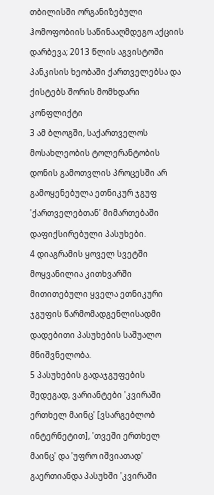თბილისში ორგანიზებული ჰომოფობიის საწინააღმდეგო აქციის დარბევა; 2013 წლის აგვისტოში პანკისის ხეობაში ქართველებსა და ქისტებს შორის მომხდარი კონფლიქტი
3 ამ ბლოგში, საქართველოს მოსახლეობის ტოლერანტობის დონის გამოთვლის პროცესში არ გამოყენებულა ეთნიკურ ჯგუფ 'ქართველებთან' მიმართებაში დაფიქსირებული პასუხები.
4 დიაგრამის ყოველ სვეტში მოყვანილია კითხვარში მითითებული ყველა ეთნიკური ჯგუფის წარმომადგენლისადმი დადებითი პასუხების საშუალო მნიშვნელობა.
5 პასუხების გადაჯგუფების შედეგად, ვარიანტები 'კვირაში ერთხელ მაინც' [ვსარგებლობ ინტერნეტით], 'თვეში ერთხელ მაინც' და 'უფრო იშვიათად' გაერთიანდა პასუხში 'კვირაში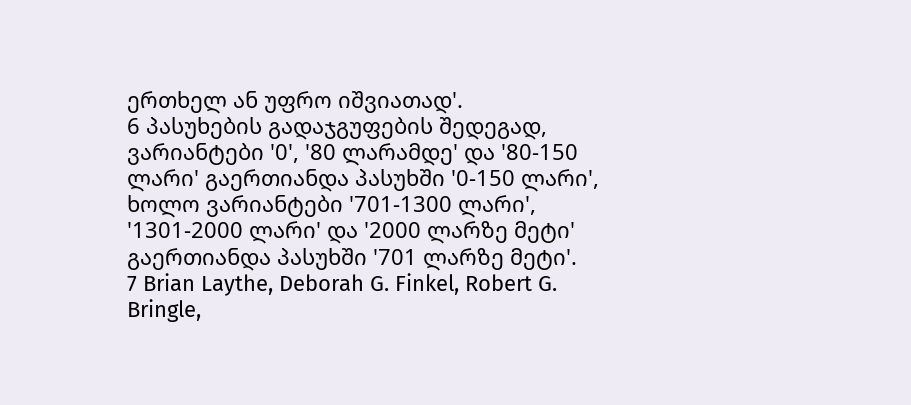ერთხელ ან უფრო იშვიათად'.
6 პასუხების გადაჯგუფების შედეგად, ვარიანტები '0', '80 ლარამდე' და '80-150 ლარი' გაერთიანდა პასუხში '0-150 ლარი', ხოლო ვარიანტები '701-1300 ლარი', '1301-2000 ლარი' და '2000 ლარზე მეტი' გაერთიანდა პასუხში '701 ლარზე მეტი'.
7 Brian Laythe, Deborah G. Finkel, Robert G. Bringle,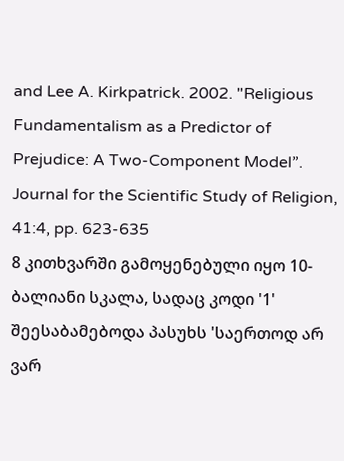and Lee A. Kirkpatrick. 2002. "Religious Fundamentalism as a Predictor of Prejudice: A Two-Component Model”. Journal for the Scientific Study of Religion, 41:4, pp. 623-635
8 კითხვარში გამოყენებული იყო 10-ბალიანი სკალა, სადაც კოდი '1' შეესაბამებოდა პასუხს 'საერთოდ არ ვარ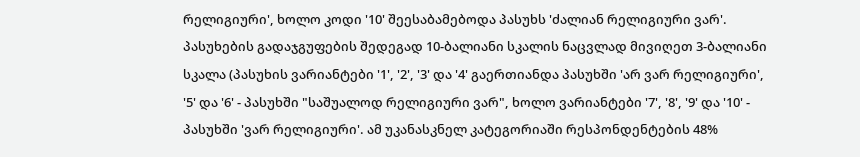რელიგიური', ხოლო კოდი '10' შეესაბამებოდა პასუხს 'ძალიან რელიგიური ვარ'. პასუხების გადაჯგუფების შედეგად 10-ბალიანი სკალის ნაცვლად მივიღეთ 3-ბალიანი სკალა (პასუხის ვარიანტები '1', '2', '3' და '4' გაერთიანდა პასუხში 'არ ვარ რელიგიური', '5' და '6' - პასუხში "საშუალოდ რელიგიური ვარ", ხოლო ვარიანტები '7', '8', '9' და '10' - პასუხში 'ვარ რელიგიური'. ამ უკანასკნელ კატეგორიაში რესპონდენტების 48%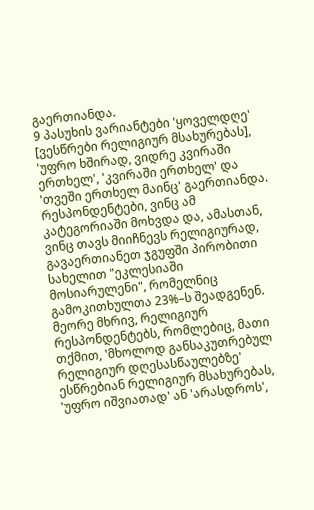გაერთიანდა.
9 პასუხის ვარიანტები 'ყოველდღე' [ვესწრები რელიგიურ მსახურებას], 'უფრო ხშირად, ვიდრე კვირაში ერთხელ', 'კვირაში ერთხელ' და 'თვეში ერთხელ მაინც' გაერთიანდა. რესპონდენტები, ვინც ამ კატეგორიაში მოხვდა და, ამასთან, ვინც თავს მიიჩნევს რელიგიურად, გავაერთიანეთ ჯგუფში პირობითი სახელით "ეკლესიაში მოსიარულენი", რომელნიც გამოკითხულთა 23%–ს შეადგენენ. მეორე მხრივ, რელიგიურ რესპონდენტებს, რომლებიც, მათი თქმით, 'მხოლოდ განსაკუთრებულ რელიგიურ დღესასწაულებზე' ესწრებიან რელიგიურ მსახურებას, 'უფრო იშვიათად' ან 'არასდროს',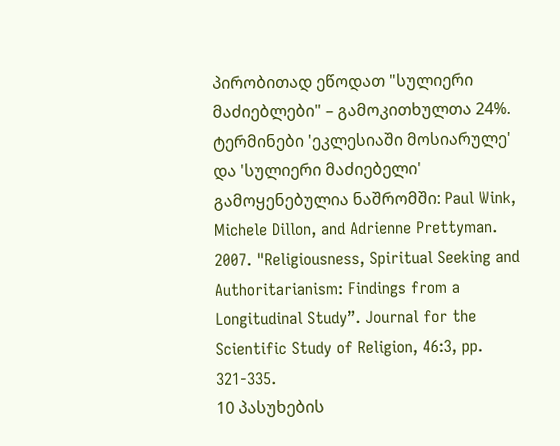პირობითად ეწოდათ "სულიერი მაძიებლები" – გამოკითხულთა 24%. ტერმინები 'ეკლესიაში მოსიარულე' და 'სულიერი მაძიებელი' გამოყენებულია ნაშრომში: Paul Wink, Michele Dillon, and Adrienne Prettyman. 2007. "Religiousness, Spiritual Seeking and Authoritarianism: Findings from a Longitudinal Study”. Journal for the Scientific Study of Religion, 46:3, pp. 321-335.
10 პასუხების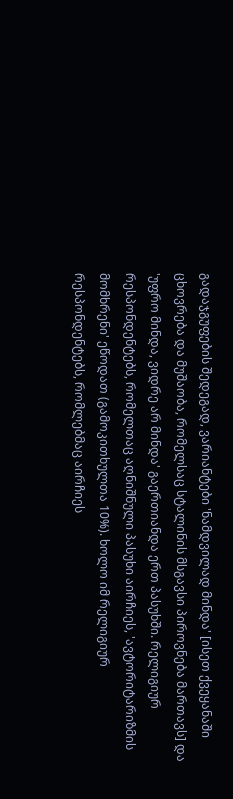გადაჯგუფების შედეგად, ვარიანტები 'ნამდვილად მინდა' [ისეთ ქვეყანაში ცხოვრება და მუშაობა, რომელსაც სტალინის მსგავსი პიროვნება მართავს] და 'უფრო მინდა, ვიდრე არ მინდა' გაერთიანდა ერთ პასუხში. რელიგიურ რესპონდენტებს, რომელთაც აღნიშნული პასუხი აირჩიეს, 'ავტორიტარიზმის მომხრენი' ეწოდათ (გამოკითხულთა 10%). ხოლო იმ რელიგიურ რესპონდენტებს, რომლებმაც აირჩიეს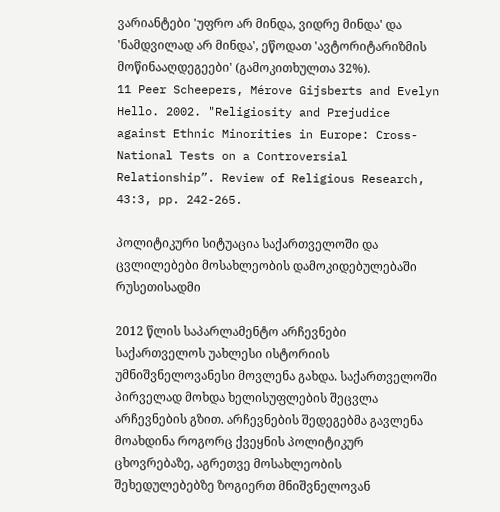ვარიანტები 'უფრო არ მინდა, ვიდრე მინდა' და 'ნამდვილად არ მინდა', ეწოდათ 'ავტორიტარიზმის მოწინააღდეგეები' (გამოკითხულთა 32%).
11 Peer Scheepers, Mérove Gijsberts and Evelyn Hello. 2002. "Religiosity and Prejudice against Ethnic Minorities in Europe: Cross-National Tests on a Controversial Relationship”. Review of Religious Research, 43:3, pp. 242-265.

პოლიტიკური სიტუაცია საქართველოში და ცვლილებები მოსახლეობის დამოკიდებულებაში რუსეთისადმი

2012 წლის საპარლამენტო არჩევნები საქართველოს უახლესი ისტორიის უმნიშვნელოვანესი მოვლენა გახდა. საქართველოში პირველად მოხდა ხელისუფლების შეცვლა არჩევნების გზით. არჩევნების შედეგებმა გავლენა მოახდინა როგორც ქვეყნის პოლიტიკურ ცხოვრებაზე, აგრეთვე მოსახლეობის შეხედულებებზე ზოგიერთ მნიშვნელოვან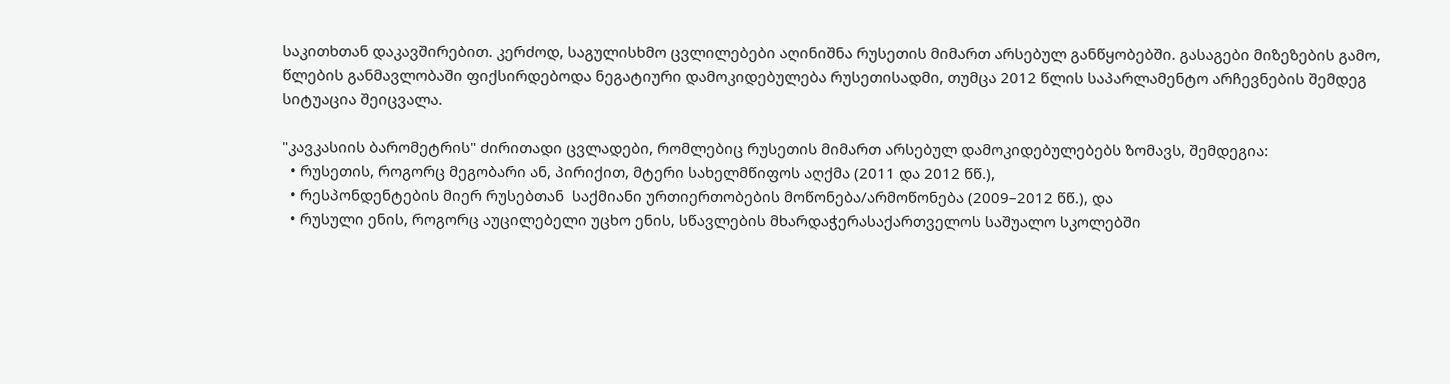საკითხთან დაკავშირებით. კერძოდ, საგულისხმო ცვლილებები აღინიშნა რუსეთის მიმართ არსებულ განწყობებში. გასაგები მიზეზების გამო, წლების განმავლობაში ფიქსირდებოდა ნეგატიური დამოკიდებულება რუსეთისადმი, თუმცა 2012 წლის საპარლამენტო არჩევნების შემდეგ სიტუაცია შეიცვალა.

"კავკასიის ბარომეტრის" ძირითადი ცვლადები, რომლებიც რუსეთის მიმართ არსებულ დამოკიდებულებებს ზომავს, შემდეგია:
  • რუსეთის, როგორც მეგობარი ან, პირიქით, მტერი სახელმწიფოს აღქმა (2011 და 2012 წწ.),
  • რესპონდენტების მიერ რუსებთან  საქმიანი ურთიერთობების მოწონება/არმოწონება (2009–2012 წწ.), და
  • რუსული ენის, როგორც აუცილებელი უცხო ენის, სწავლების მხარდაჭერასაქართველოს საშუალო სკოლებში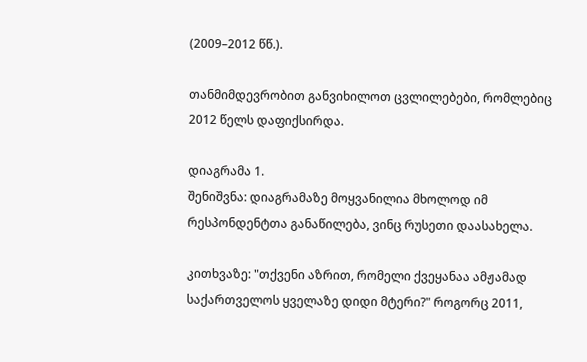(2009–2012 წწ.).

თანმიმდევრობით განვიხილოთ ცვლილებები, რომლებიც 2012 წელს დაფიქსირდა.

დიაგრამა 1.
შენიშვნა: დიაგრამაზე მოყვანილია მხოლოდ იმ რესპონდენტთა განაწილება, ვინც რუსეთი დაასახელა.

კითხვაზე: "თქვენი აზრით, რომელი ქვეყანაა ამჟამად საქართველოს ყველაზე დიდი მტერი?" როგორც 2011,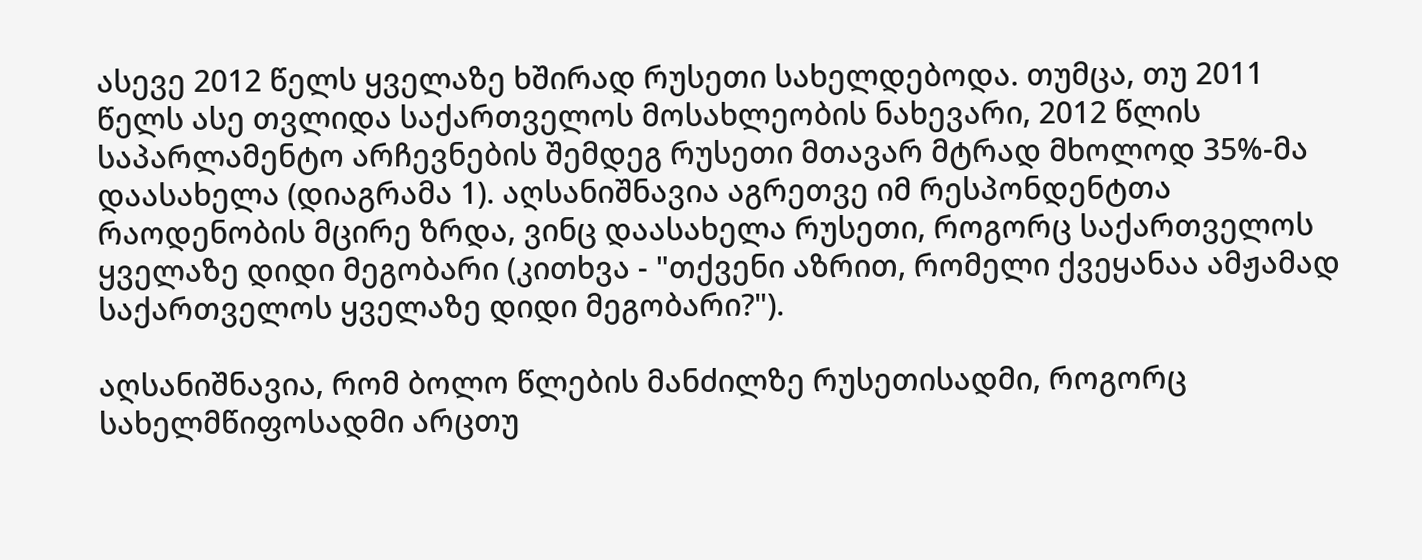ასევე 2012 წელს ყველაზე ხშირად რუსეთი სახელდებოდა. თუმცა, თუ 2011 წელს ასე თვლიდა საქართველოს მოსახლეობის ნახევარი, 2012 წლის საპარლამენტო არჩევნების შემდეგ რუსეთი მთავარ მტრად მხოლოდ 35%-მა დაასახელა (დიაგრამა 1). აღსანიშნავია აგრეთვე იმ რესპონდენტთა რაოდენობის მცირე ზრდა, ვინც დაასახელა რუსეთი, როგორც საქართველოს ყველაზე დიდი მეგობარი (კითხვა - "თქვენი აზრით, რომელი ქვეყანაა ამჟამად საქართველოს ყველაზე დიდი მეგობარი?").

აღსანიშნავია, რომ ბოლო წლების მანძილზე რუსეთისადმი, როგორც სახელმწიფოსადმი არცთუ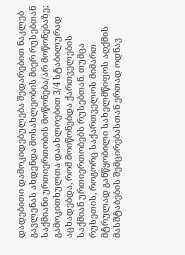დადებითი დამოკიდებულება შედარებით ნაკლებ გავლენას ახდენდა მოსახლეობის მიერ რუსებთან საქმიანი ურთიერთობის მოწონება/არ მოწონებაზე; გამოკითხულთა დაახლოებით 3/4 სტაბილურად აცხადებდა, რომ მოიწონებდა ქართველების საქმიან ურთიერთობებს რუსებთან. თუმცა რუსეთის, როგორც საქართველოს მიმართ მტრულად განწყობილი სახელმწიფოს აღქმის მასშტაბების შემცირებასთან ერთად ოდნავ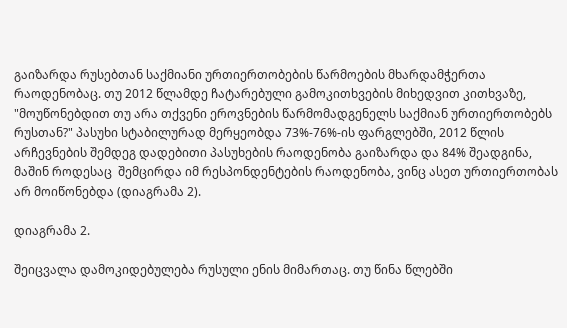გაიზარდა რუსებთან საქმიანი ურთიერთობების წარმოების მხარდამჭერთა რაოდენობაც. თუ 2012 წლამდე ჩატარებული გამოკითხვების მიხედვით კითხვაზე, "მოუწონებდით თუ არა თქვენი ეროვნების წარმომადგენელს საქმიან ურთიერთობებს რუსთან?" პასუხი სტაბილურად მერყეობდა 73%-76%-ის ფარგლებში, 2012 წლის არჩევნების შემდეგ დადებითი პასუხების რაოდენობა გაიზარდა და 84% შეადგინა, მაშინ როდესაც  შემცირდა იმ რესპონდენტების რაოდენობა, ვინც ასეთ ურთიერთობას არ მოიწონებდა (დიაგრამა 2).

დიაგრამა 2.

შეიცვალა დამოკიდებულება რუსული ენის მიმართაც. თუ წინა წლებში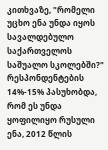კითხვაზე, "რომელი უცხო ენა უნდა იყოს სავალდებულო საქართველოს საშუალო სკოლებში?" რესპონდენტების 14%-15% პასუხობდა, რომ ეს უნდა ყოფილიყო რუსული ენა, 2012 წლის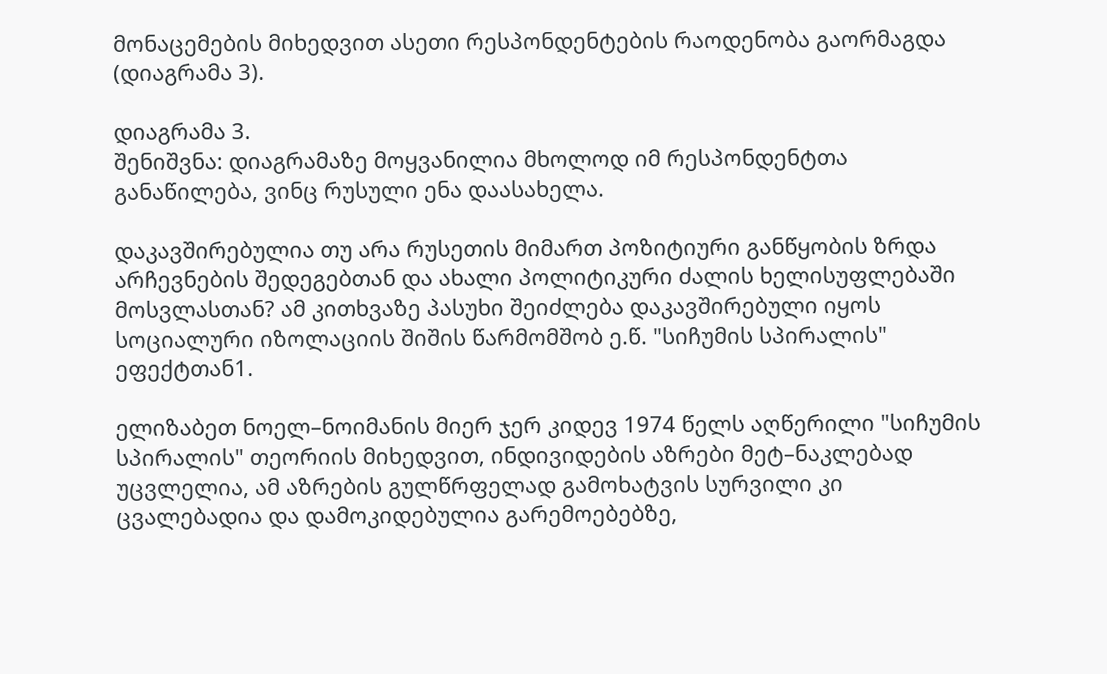მონაცემების მიხედვით ასეთი რესპონდენტების რაოდენობა გაორმაგდა (დიაგრამა 3).

დიაგრამა 3.
შენიშვნა: დიაგრამაზე მოყვანილია მხოლოდ იმ რესპონდენტთა განაწილება, ვინც რუსული ენა დაასახელა.

დაკავშირებულია თუ არა რუსეთის მიმართ პოზიტიური განწყობის ზრდა არჩევნების შედეგებთან და ახალი პოლიტიკური ძალის ხელისუფლებაში მოსვლასთან? ამ კითხვაზე პასუხი შეიძლება დაკავშირებული იყოს სოციალური იზოლაციის შიშის წარმომშობ ე.წ. "სიჩუმის სპირალის" ეფექტთან1.

ელიზაბეთ ნოელ–ნოიმანის მიერ ჯერ კიდევ 1974 წელს აღწერილი "სიჩუმის სპირალის" თეორიის მიხედვით, ინდივიდების აზრები მეტ–ნაკლებად უცვლელია, ამ აზრების გულწრფელად გამოხატვის სურვილი კი ცვალებადია და დამოკიდებულია გარემოებებზე,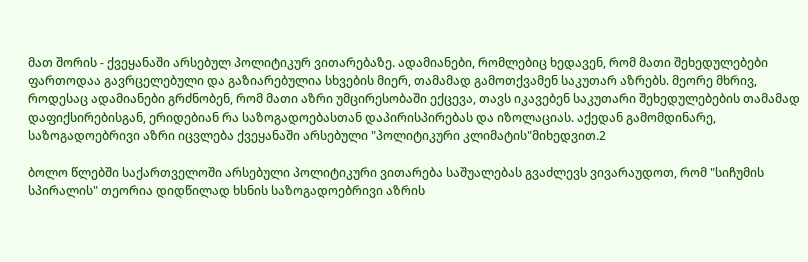მათ შორის - ქვეყანაში არსებულ პოლიტიკურ ვითარებაზე. ადამიანები, რომლებიც ხედავენ, რომ მათი შეხედულებები ფართოდაა გავრცელებული და გაზიარებულია სხვების მიერ, თამამად გამოთქვამენ საკუთარ აზრებს. მეორე მხრივ, როდესაც ადამიანები გრძნობენ, რომ მათი აზრი უმცირესობაში ექცევა, თავს იკავებენ საკუთარი შეხედულებების თამამად დაფიქსირებისგან, ერიდებიან რა საზოგადოებასთან დაპირისპირებას და იზოლაციას. აქედან გამომდინარე, საზოგადოებრივი აზრი იცვლება ქვეყანაში არსებული "პოლიტიკური კლიმატის"მიხედვით.2

ბოლო წლებში საქართველოში არსებული პოლიტიკური ვითარება საშუალებას გვაძლევს ვივარაუდოთ, რომ "სიჩუმის სპირალის" თეორია დიდწილად ხსნის საზოგადოებრივი აზრის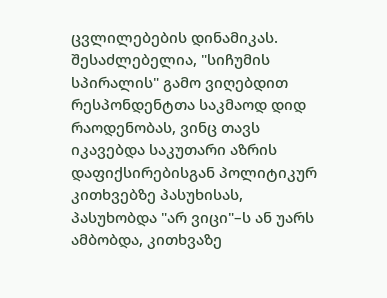ცვლილებების დინამიკას. შესაძლებელია, "სიჩუმის სპირალის" გამო ვიღებდით რესპონდენტთა საკმაოდ დიდ რაოდენობას, ვინც თავს იკავებდა საკუთარი აზრის დაფიქსირებისგან პოლიტიკურ კითხვებზე პასუხისას,  პასუხობდა "არ ვიცი"–ს ან უარს ამბობდა, კითხვაზე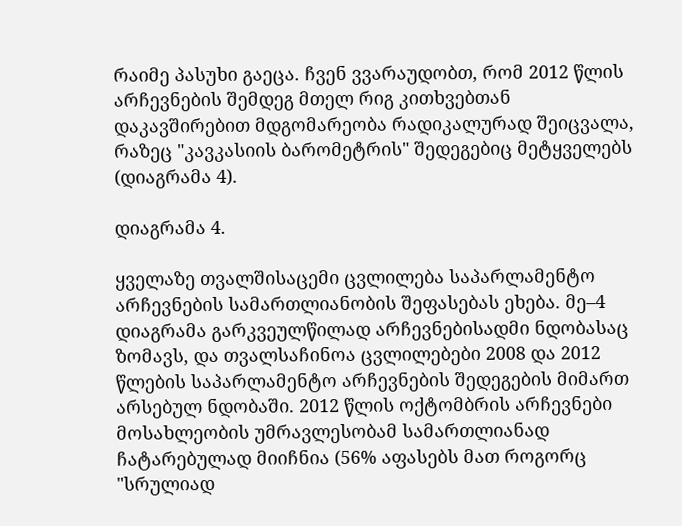რაიმე პასუხი გაეცა. ჩვენ ვვარაუდობთ, რომ 2012 წლის არჩევნების შემდეგ მთელ რიგ კითხვებთან დაკავშირებით მდგომარეობა რადიკალურად შეიცვალა, რაზეც "კავკასიის ბარომეტრის" შედეგებიც მეტყველებს (დიაგრამა 4).

დიაგრამა 4.

ყველაზე თვალშისაცემი ცვლილება საპარლამენტო არჩევნების სამართლიანობის შეფასებას ეხება. მე–4 დიაგრამა გარკვეულწილად არჩევნებისადმი ნდობასაც ზომავს, და თვალსაჩინოა ცვლილებები 2008 და 2012 წლების საპარლამენტო არჩევნების შედეგების მიმართ არსებულ ნდობაში. 2012 წლის ოქტომბრის არჩევნები მოსახლეობის უმრავლესობამ სამართლიანად ჩატარებულად მიიჩნია (56% აფასებს მათ როგორც "სრულიად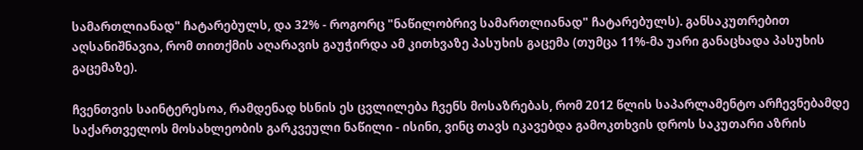სამართლიანად" ჩატარებულს, და 32% - როგორც "ნაწილობრივ სამართლიანად" ჩატარებულს). განსაკუთრებით აღსანიშნავია, რომ თითქმის აღარავის გაუჭირდა ამ კითხვაზე პასუხის გაცემა (თუმცა 11%-მა უარი განაცხადა პასუხის გაცემაზე).

ჩვენთვის საინტერესოა, რამდენად ხსნის ეს ცვლილება ჩვენს მოსაზრებას, რომ 2012 წლის საპარლამენტო არჩევნებამდე საქართველოს მოსახლეობის გარკვეული ნაწილი - ისინი, ვინც თავს იკავებდა გამოკთხვის დროს საკუთარი აზრის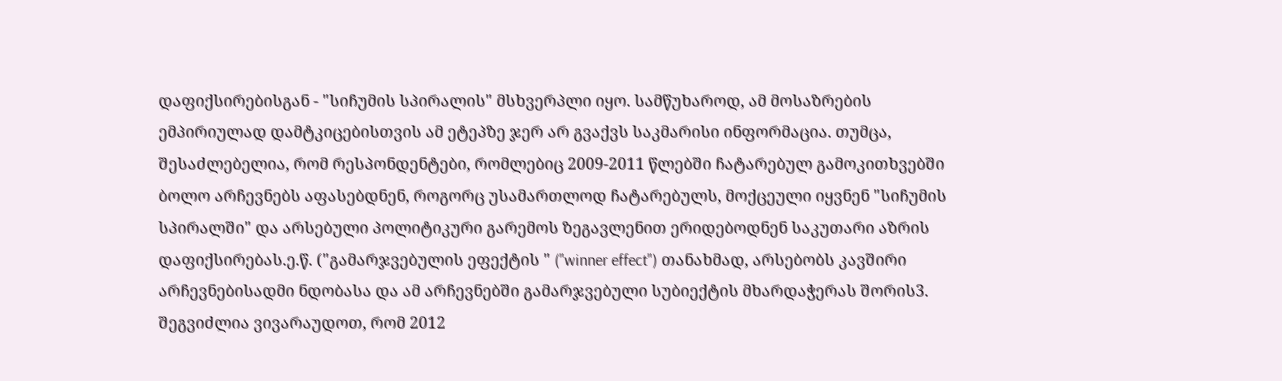დაფიქსირებისგან - "სიჩუმის სპირალის" მსხვერპლი იყო. სამწუხაროდ, ამ მოსაზრების ემპირიულად დამტკიცებისთვის ამ ეტეპზე ჯერ არ გვაქვს საკმარისი ინფორმაცია. თუმცა, შესაძლებელია, რომ რესპონდენტები, რომლებიც 2009-2011 წლებში ჩატარებულ გამოკითხვებში ბოლო არჩევნებს აფასებდნენ, როგორც უსამართლოდ ჩატარებულს, მოქცეული იყვნენ "სიჩუმის სპირალში" და არსებული პოლიტიკური გარემოს ზეგავლენით ერიდებოდნენ საკუთარი აზრის დაფიქსირებას.ე.წ. ("გამარჯვებულის ეფექტის " ("winner effect") თანახმად, არსებობს კავშირი არჩევნებისადმი ნდობასა და ამ არჩევნებში გამარჯვებული სუბიექტის მხარდაჭერას შორის3. შეგვიძლია ვივარაუდოთ, რომ 2012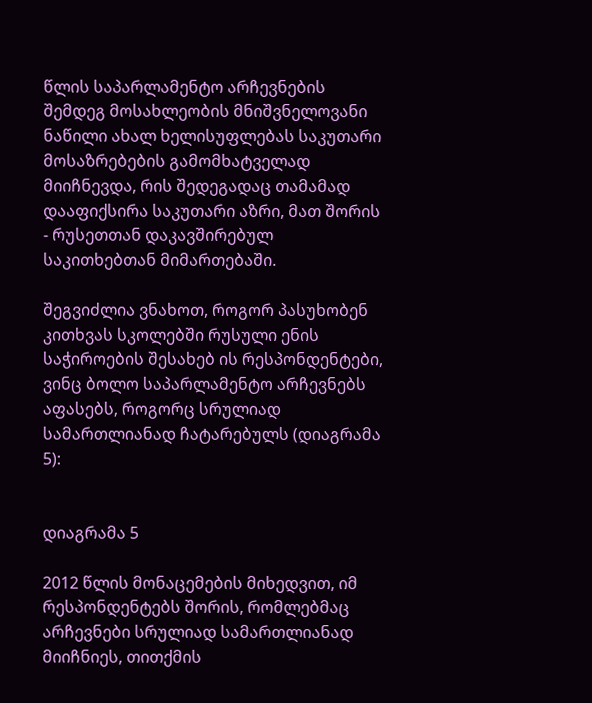წლის საპარლამენტო არჩევნების შემდეგ მოსახლეობის მნიშვნელოვანი ნაწილი ახალ ხელისუფლებას საკუთარი მოსაზრებების გამომხატველად მიიჩნევდა, რის შედეგადაც თამამად დააფიქსირა საკუთარი აზრი, მათ შორის - რუსეთთან დაკავშირებულ საკითხებთან მიმართებაში.

შეგვიძლია ვნახოთ, როგორ პასუხობენ კითხვას სკოლებში რუსული ენის საჭიროების შესახებ ის რესპონდენტები, ვინც ბოლო საპარლამენტო არჩევნებს აფასებს, როგორც სრულიად სამართლიანად ჩატარებულს (დიაგრამა 5):


დიაგრამა 5

2012 წლის მონაცემების მიხედვით, იმ რესპონდენტებს შორის, რომლებმაც არჩევნები სრულიად სამართლიანად მიიჩნიეს, თითქმის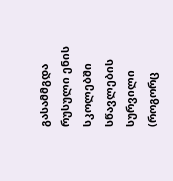გასამმგდა რუსული ენის სკოლებში სწავლების სურვილი (როგორც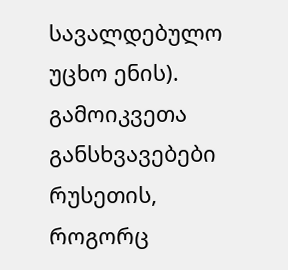სავალდებულო უცხო ენის). გამოიკვეთა განსხვავებები რუსეთის, როგორც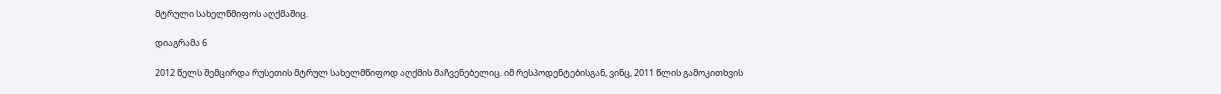მტრული სახელწმიფოს აღქმაშიც.

დიაგრამა 6

2012 წელს შემცირდა რუსეთის მტრულ სახელმწიფოდ აღქმის მაჩვენებელიც. იმ რესპოდენტებისგან, ვინც, 2011 წლის გამოკითხვის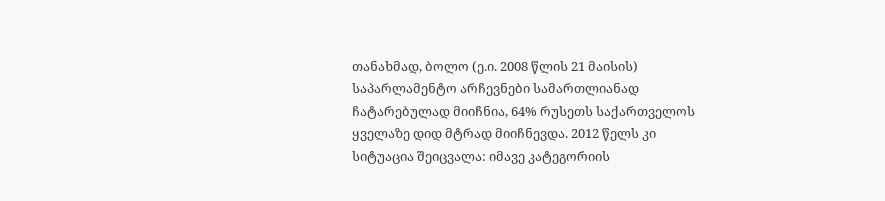თანახმად, ბოლო (ე.ი. 2008 წლის 21 მაისის) საპარლამენტო არჩევნები სამართლიანად ჩატარებულად მიიჩნია, 64% რუსეთს საქართველოს ყველაზე დიდ მტრად მიიჩნევდა. 2012 წელს კი სიტუაცია შეიცვალა: იმავე კატეგორიის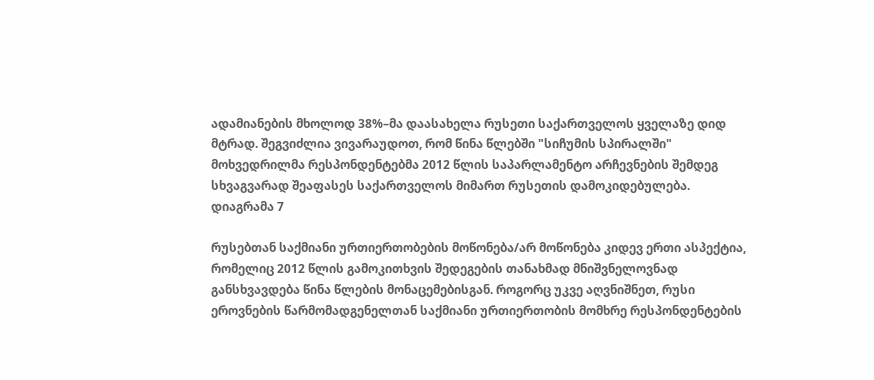ადამიანების მხოლოდ 38%–მა დაასახელა რუსეთი საქართველოს ყველაზე დიდ მტრად. შეგვიძლია ვივარაუდოთ, რომ წინა წლებში "სიჩუმის სპირალში" მოხვედრილმა რესპონდენტებმა 2012 წლის საპარლამენტო არჩევნების შემდეგ სხვაგვარად შეაფასეს საქართველოს მიმართ რუსეთის დამოკიდებულება.
დიაგრამა 7

რუსებთან საქმიანი ურთიერთობების მოწონება/არ მოწონება კიდევ ერთი ასპექტია, რომელიც 2012 წლის გამოკითხვის შედეგების თანახმად მნიშვნელოვნად განსხვავდება წინა წლების მონაცემებისგან. როგორც უკვე აღვნიშნეთ, რუსი ეროვნების წარმომადგენელთან საქმიანი ურთიერთობის მომხრე რესპონდენტების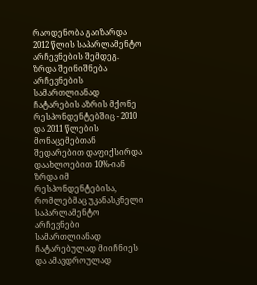რაოდენობა გაიზარდა 2012 წლის საპარლამენტო არჩევნების შემდეგ. ზრდა შეინიშნება არჩევნების სამართლიანად ჩატარების აზრის მქონე რესპონდენტებშიც - 2010 და 2011 წლების მონაცემებთან შედარებით დაფიქსირდა დაახლოებით 10%-იან ზრდა იმ რესპონდენტებისა, რომლებმაც უკანასკნელი საპარლამენტო არჩევნები სამართლიანად ჩატარებულად მიიჩნიეს და ამავდროულად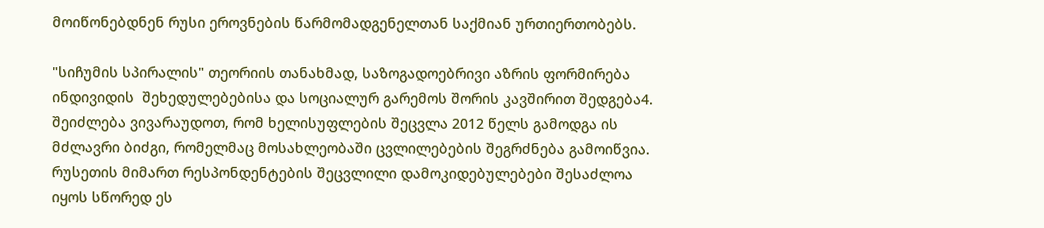მოიწონებდნენ რუსი ეროვნების წარმომადგენელთან საქმიან ურთიერთობებს.

"სიჩუმის სპირალის" თეორიის თანახმად, საზოგადოებრივი აზრის ფორმირება ინდივიდის  შეხედულებებისა და სოციალურ გარემოს შორის კავშირით შედგება4. შეიძლება ვივარაუდოთ, რომ ხელისუფლების შეცვლა 2012 წელს გამოდგა ის მძლავრი ბიძგი, რომელმაც მოსახლეობაში ცვლილებების შეგრძნება გამოიწვია. რუსეთის მიმართ რესპონდენტების შეცვლილი დამოკიდებულებები შესაძლოა იყოს სწორედ ეს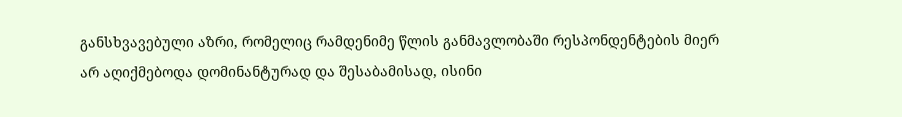განსხვავებული აზრი, რომელიც რამდენიმე წლის განმავლობაში რესპონდენტების მიერ არ აღიქმებოდა დომინანტურად და შესაბამისად, ისინი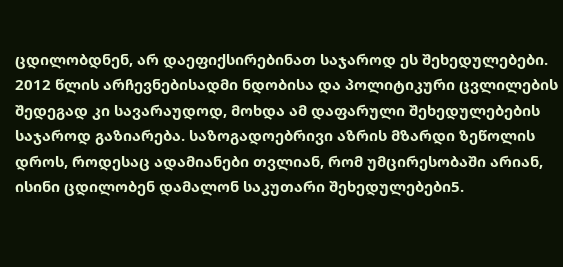ცდილობდნენ, არ დაეფიქსირებინათ საჯაროდ ეს შეხედულებები. 2012 წლის არჩევნებისადმი ნდობისა და პოლიტიკური ცვლილების შედეგად კი სავარაუდოდ, მოხდა ამ დაფარული შეხედულებების საჯაროდ გაზიარება. საზოგადოებრივი აზრის მზარდი ზეწოლის დროს, როდესაც ადამიანები თვლიან, რომ უმცირესობაში არიან, ისინი ცდილობენ დამალონ საკუთარი შეხედულებები5.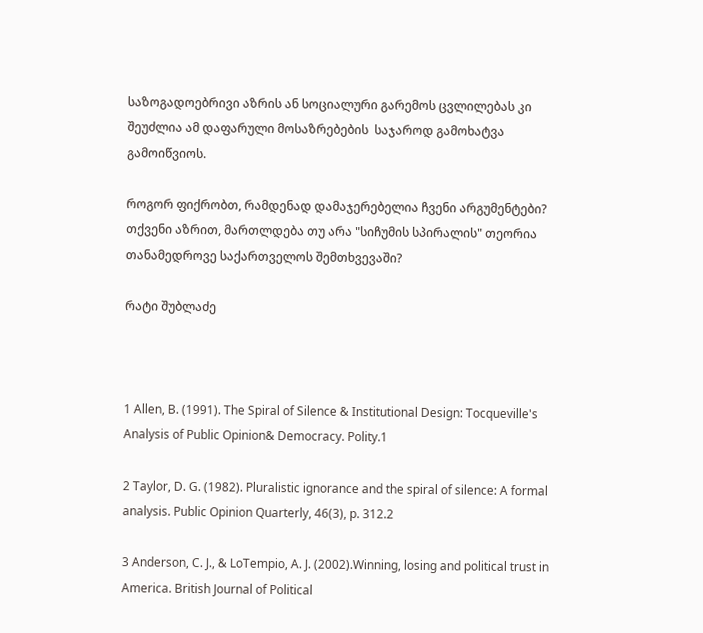საზოგადოებრივი აზრის ან სოციალური გარემოს ცვლილებას კი შეუძლია ამ დაფარული მოსაზრებების  საჯაროდ გამოხატვა გამოიწვიოს.

როგორ ფიქრობთ, რამდენად დამაჯერებელია ჩვენი არგუმენტები? თქვენი აზრით, მართლდება თუ არა "სიჩუმის სპირალის" თეორია თანამედროვე საქართველოს შემთხვევაში?

რატი შუბლაძე



1 Allen, B. (1991). The Spiral of Silence & Institutional Design: Tocqueville's Analysis of Public Opinion& Democracy. Polity.1

2 Taylor, D. G. (1982). Pluralistic ignorance and the spiral of silence: A formal analysis. Public Opinion Quarterly, 46(3), p. 312.2

3 Anderson, C. J., & LoTempio, A. J. (2002).Winning, losing and political trust in America. British Journal of Political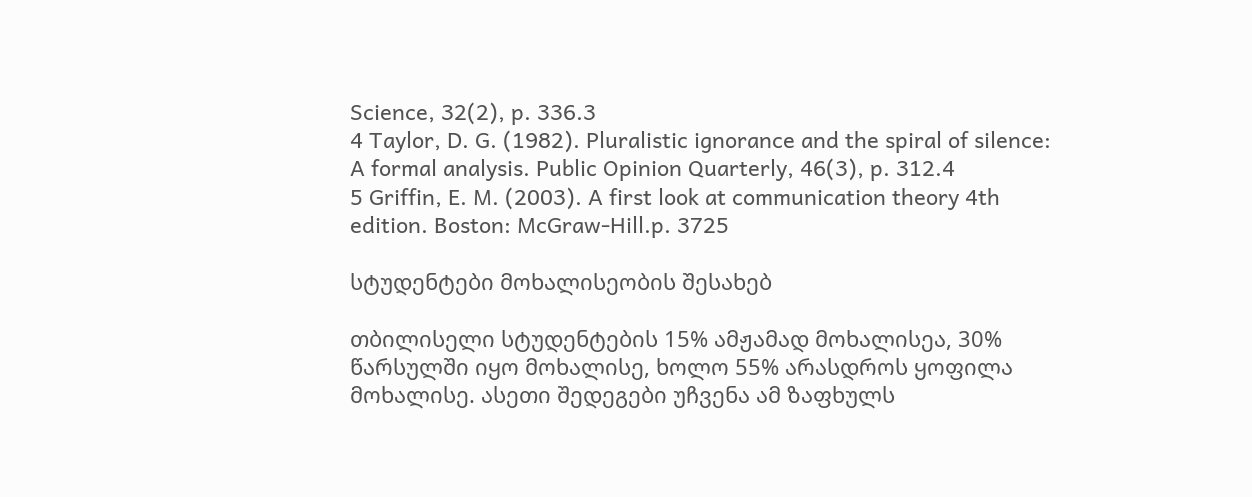Science, 32(2), p. 336.3
4 Taylor, D. G. (1982). Pluralistic ignorance and the spiral of silence: A formal analysis. Public Opinion Quarterly, 46(3), p. 312.4
5 Griffin, E. M. (2003). A first look at communication theory 4th edition. Boston: McGraw-Hill.p. 3725

სტუდენტები მოხალისეობის შესახებ

თბილისელი სტუდენტების 15% ამჟამად მოხალისეა, 30% წარსულში იყო მოხალისე, ხოლო 55% არასდროს ყოფილა მოხალისე. ასეთი შედეგები უჩვენა ამ ზაფხულს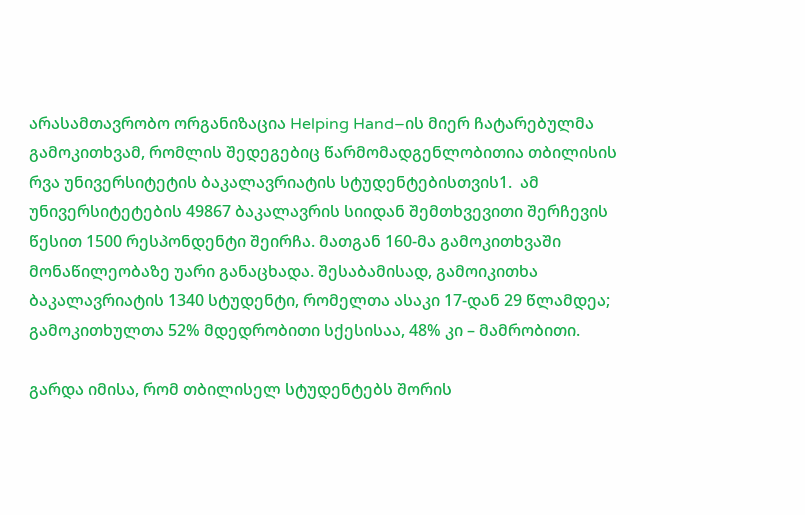არასამთავრობო ორგანიზაცია Helping Hand–ის მიერ ჩატარებულმა გამოკითხვამ, რომლის შედეგებიც წარმომადგენლობითია თბილისის რვა უნივერსიტეტის ბაკალავრიატის სტუდენტებისთვის1.  ამ უნივერსიტეტების 49867 ბაკალავრის სიიდან შემთხვევითი შერჩევის წესით 1500 რესპონდენტი შეირჩა. მათგან 160-მა გამოკითხვაში მონაწილეობაზე უარი განაცხადა. შესაბამისად, გამოიკითხა ბაკალავრიატის 1340 სტუდენტი, რომელთა ასაკი 17-დან 29 წლამდეა; გამოკითხულთა 52% მდედრობითი სქესისაა, 48% კი – მამრობითი.

გარდა იმისა, რომ თბილისელ სტუდენტებს შორის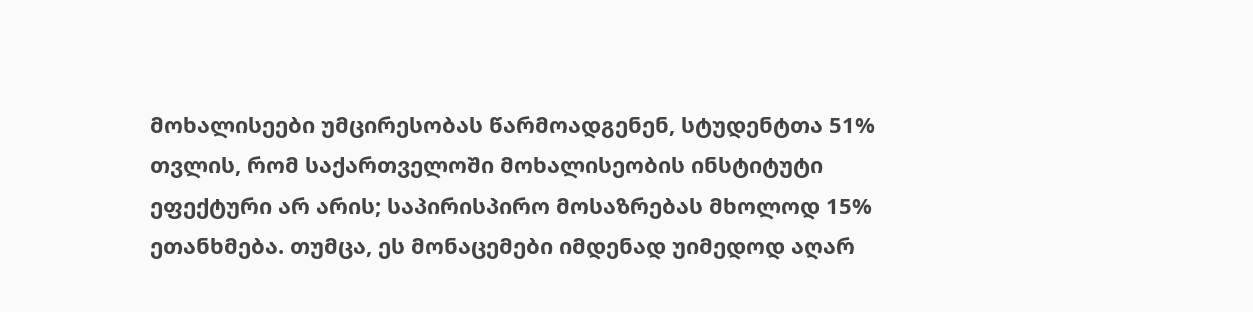მოხალისეები უმცირესობას წარმოადგენენ, სტუდენტთა 51% თვლის, რომ საქართველოში მოხალისეობის ინსტიტუტი ეფექტური არ არის; საპირისპირო მოსაზრებას მხოლოდ 15% ეთანხმება. თუმცა, ეს მონაცემები იმდენად უიმედოდ აღარ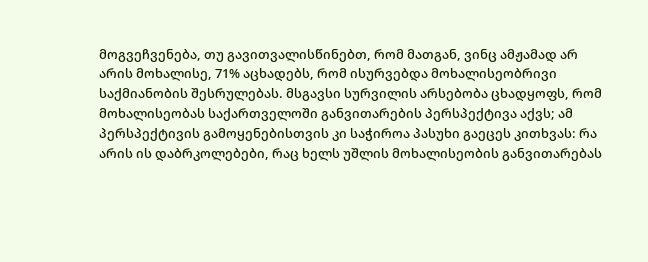მოგვეჩვენება, თუ გავითვალისწინებთ, რომ მათგან, ვინც ამჟამად არ არის მოხალისე, 71% აცხადებს, რომ ისურვებდა მოხალისეობრივი საქმიანობის შესრულებას. მსგავსი სურვილის არსებობა ცხადყოფს, რომ მოხალისეობას საქართველოში განვითარების პერსპექტივა აქვს; ამ პერსპექტივის გამოყენებისთვის კი საჭიროა პასუხი გაეცეს კითხვას: რა არის ის დაბრკოლებები, რაც ხელს უშლის მოხალისეობის განვითარებას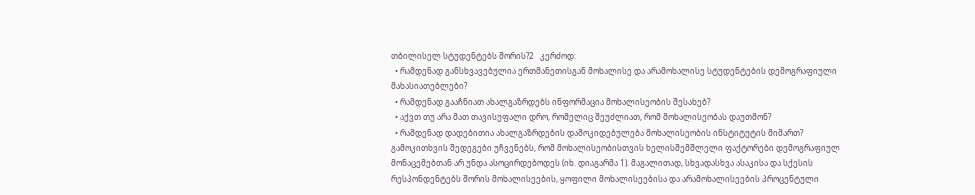თბილისელ სტუდენტებს შორის?2   კერძოდ:
  • რამდენად განსხვავებულია ერთმანეთისგან მოხალისე და არამოხალისე სტუდენტების დემოგრაფიული მახასიათებლები?
  • რამდენად გააჩნიათ ახალგაზრდებს ინფორმაცია მოხალისეობის შესახებ?
  • აქვთ თუ არა მათ თავისუფალი დრო, რომელიც შეუძლიათ, რომ მოხალისეობას დაუთმონ?
  • რამდენად დადებითია ახალგაზრდების დამოკიდებულება მოხალისეობის ინსტიტუტის მიმართ?
გამოკითხვის შედეგები უჩვენებს, რომ მოხალისეობისთვის ხელისშემშლელი ფაქტორები დემოგრაფიულ მონაცემებთან არ უნდა ასოცირდებოდეს (იხ. დიაგარმა 1). მაგალითად, სხვადასხვა ასაკისა და სქესის რესპონდენტებს შორის მოხალისეების, ყოფილი მოხალისეებისა და არამოხალისეების პროცენტული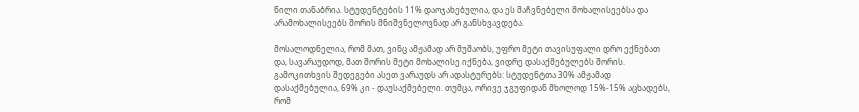წილი თანაბრია. სტუდენტების 11% დაოჯახებულია, და ეს მაჩვნებელი მოხალისეებსა და არამოხალისეებს შორის მნიშვნელოვნად არ განსხვავდება.

მოსალოდნელია, რომ მათ, ვინც ამჟამად არ მუშაობს, უფრო მეტი თავისუფალი დრო ექნებათ და, სავარაუდოდ, მათ შორის მეტი მოხალისე იქნება, ვიდრე დასაქმებულებს შორის. გამოკითხვის შედეგები ასეთ ვარაუდს არ ადასტურებს: სტუდენტთა 30% ამჟამად დასაქმებულია, 69% კი - დაუსაქმებელი. თუმცა, ორივე ჯგუფიდან მხოლოდ 15%-15% აცხადებს, რომ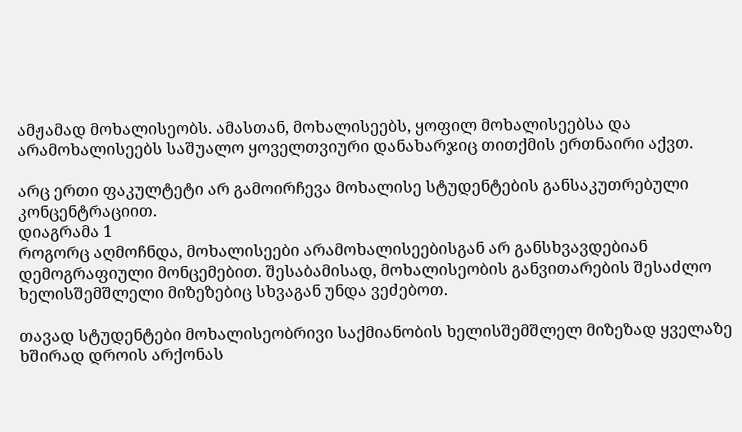ამჟამად მოხალისეობს. ამასთან, მოხალისეებს, ყოფილ მოხალისეებსა და არამოხალისეებს საშუალო ყოველთვიური დანახარჯიც თითქმის ერთნაირი აქვთ.

არც ერთი ფაკულტეტი არ გამოირჩევა მოხალისე სტუდენტების განსაკუთრებული კონცენტრაციით.
დიაგრამა 1
როგორც აღმოჩნდა, მოხალისეები არამოხალისეებისგან არ განსხვავდებიან დემოგრაფიული მონცემებით. შესაბამისად, მოხალისეობის განვითარების შესაძლო ხელისშემშლელი მიზეზებიც სხვაგან უნდა ვეძებოთ.

თავად სტუდენტები მოხალისეობრივი საქმიანობის ხელისშემშლელ მიზეზად ყველაზე ხშირად დროის არქონას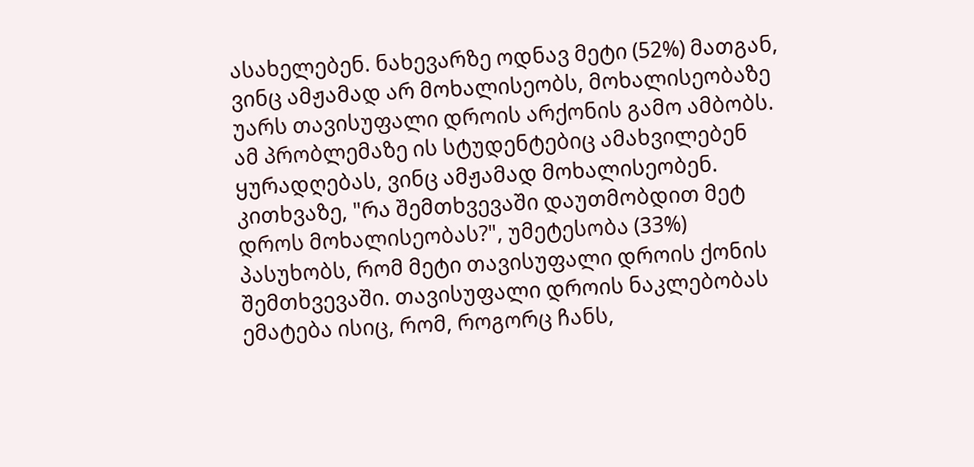ასახელებენ. ნახევარზე ოდნავ მეტი (52%) მათგან, ვინც ამჟამად არ მოხალისეობს, მოხალისეობაზე უარს თავისუფალი დროის არქონის გამო ამბობს. ამ პრობლემაზე ის სტუდენტებიც ამახვილებენ ყურადღებას, ვინც ამჟამად მოხალისეობენ. კითხვაზე, "რა შემთხვევაში დაუთმობდით მეტ დროს მოხალისეობას?", უმეტესობა (33%) პასუხობს, რომ მეტი თავისუფალი დროის ქონის შემთხვევაში. თავისუფალი დროის ნაკლებობას ემატება ისიც, რომ, როგორც ჩანს,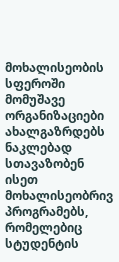მოხალისეობის სფეროში მომუშავე ორგანიზაციები ახალგაზრდებს ნაკლებად სთავაზობენ ისეთ მოხალისეობრივ პროგრამებს, რომელებიც სტუდენტის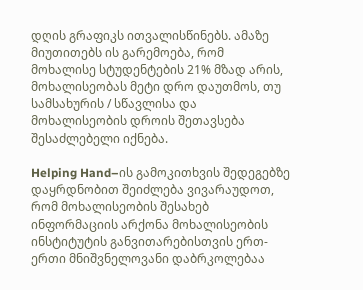დღის გრაფიკს ითვალისწინებს. ამაზე მიუთითებს ის გარემოება, რომ მოხალისე სტუდენტების 21% მზად არის, მოხალისეობას მეტი დრო დაუთმოს, თუ სამსახურის / სწავლისა და მოხალისეობის დროის შეთავსება შესაძლებელი იქნება.

Helping Hand–ის გამოკითხვის შედეგებზე დაყრდნობით შეიძლება ვივარაუდოთ, რომ მოხალისეობის შესახებ ინფორმაციის არქონა მოხალისეობის ინსტიტუტის განვითარებისთვის ერთ-ერთი მნიშვნელოვანი დაბრკოლებაა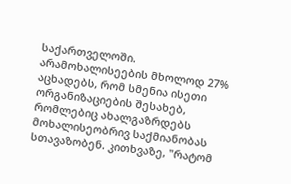საქართველოში. არამოხალისეების მხოლოდ 27% აცხადებს, რომ სმენია ისეთი ორგანიზაციების შესახებ, რომლებიც ახალგაზრდებს მოხალისეობრივ საქმიანობას სთავაზობენ. კითხვაზე, "რატომ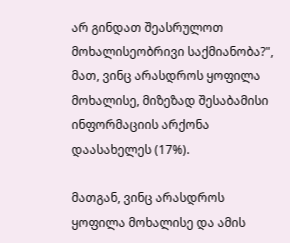არ გინდათ შეასრულოთ მოხალისეობრივი საქმიანობა?", მათ, ვინც არასდროს ყოფილა მოხალისე, მიზეზად შესაბამისი ინფორმაციის არქონა დაასახელეს (17%).

მათგან, ვინც არასდროს ყოფილა მოხალისე და ამის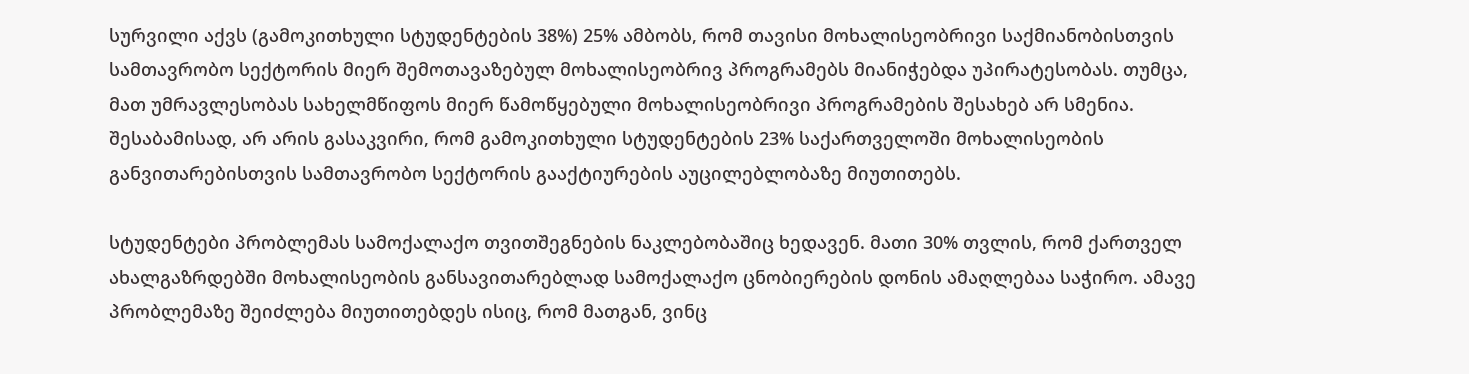სურვილი აქვს (გამოკითხული სტუდენტების 38%) 25% ამბობს, რომ თავისი მოხალისეობრივი საქმიანობისთვის სამთავრობო სექტორის მიერ შემოთავაზებულ მოხალისეობრივ პროგრამებს მიანიჭებდა უპირატესობას. თუმცა, მათ უმრავლესობას სახელმწიფოს მიერ წამოწყებული მოხალისეობრივი პროგრამების შესახებ არ სმენია. შესაბამისად, არ არის გასაკვირი, რომ გამოკითხული სტუდენტების 23% საქართველოში მოხალისეობის განვითარებისთვის სამთავრობო სექტორის გააქტიურების აუცილებლობაზე მიუთითებს.

სტუდენტები პრობლემას სამოქალაქო თვითშეგნების ნაკლებობაშიც ხედავენ. მათი 30% თვლის, რომ ქართველ ახალგაზრდებში მოხალისეობის განსავითარებლად სამოქალაქო ცნობიერების დონის ამაღლებაა საჭირო. ამავე პრობლემაზე შეიძლება მიუთითებდეს ისიც, რომ მათგან, ვინც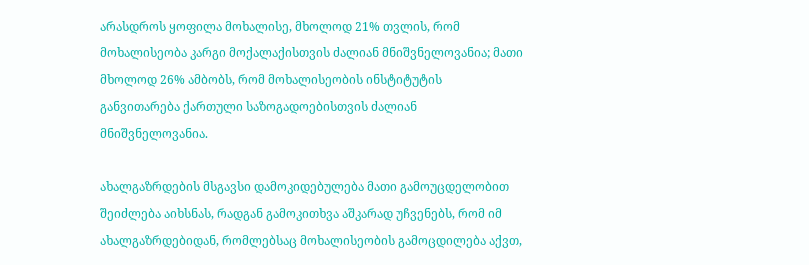არასდროს ყოფილა მოხალისე, მხოლოდ 21% თვლის, რომ მოხალისეობა კარგი მოქალაქისთვის ძალიან მნიშვნელოვანია; მათი მხოლოდ 26% ამბობს, რომ მოხალისეობის ინსტიტუტის განვითარება ქართული საზოგადოებისთვის ძალიან მნიშვნელოვანია.

ახალგაზრდების მსგავსი დამოკიდებულება მათი გამოუცდელობით შეიძლება აიხსნას, რადგან გამოკითხვა აშკარად უჩვენებს, რომ იმ ახალგაზრდებიდან, რომლებსაც მოხალისეობის გამოცდილება აქვთ,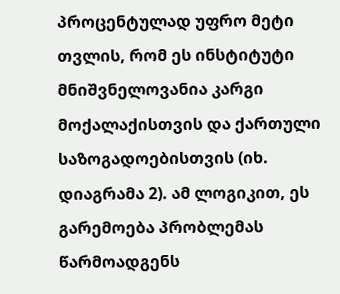პროცენტულად უფრო მეტი თვლის, რომ ეს ინსტიტუტი მნიშვნელოვანია კარგი მოქალაქისთვის და ქართული საზოგადოებისთვის (იხ. დიაგრამა 2). ამ ლოგიკით, ეს გარემოება პრობლემას წარმოადგენს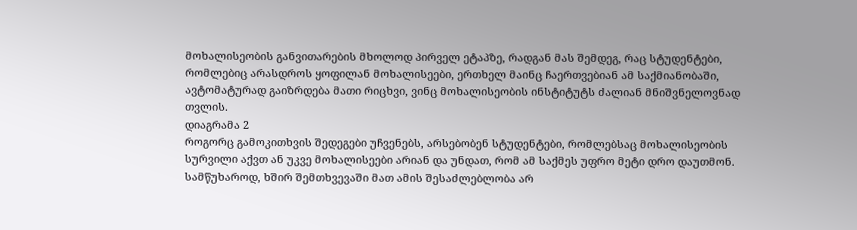მოხალისეობის განვითარების მხოლოდ პირველ ეტაპზე, რადგან მას შემდეგ, რაც სტუდენტები, რომლებიც არასდროს ყოფილან მოხალისეები, ერთხელ მაინც ჩაერთვებიან ამ საქმიანობაში, ავტომატურად გაიზრდება მათი რიცხვი, ვინც მოხალისეობის ინსტიტუტს ძალიან მნიშვნელოვნად თვლის.
დიაგრამა 2
როგორც გამოკითხვის შედეგები უჩვენებს, არსებობენ სტუდენტები, რომლებსაც მოხალისეობის სურვილი აქვთ ან უკვე მოხალისეები არიან და უნდათ, რომ ამ საქმეს უფრო მეტი დრო დაუთმონ. სამწუხაროდ, ხშირ შემთხვევაში მათ ამის შესაძლებლობა არ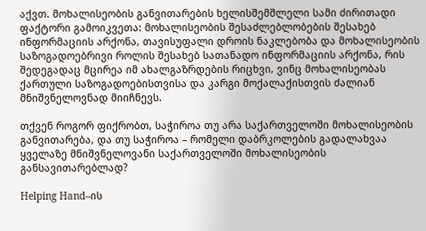აქვთ. მოხალისეობის განვითარების ხელისშემშლელი სამი ძირითადი ფაქტორი გამოიკვეთა: მოხალისეობის შესაძლებლობების შესახებ ინფორმაციის არქონა, თავისუფალი დროის ნაკლებობა და მოხალისეობის საზოგადოებრივი როლის შესახებ სათანადო ინფორმაციის არქონა, რის შედეგადაც მცირეა იმ ახალგაზრდების რიცხვი, ვინც მოხალისეობას ქართული საზოგადოებისთვისა და კარგი მოქალაქისთვის ძალიან მნიშვნელოვნად მიიჩნევს.

თქვენ როგორ ფიქრობთ, საჭიროა თუ არა საქართველოში მოხალისეობის განვითარება, და თუ საჭიროა – რომელი დაბრკოლების გადალახვაა ყველაზე მნიშვნელოვანი საქართველოში მოხალისეობის განსავითარებლად?

Helping Hand–ის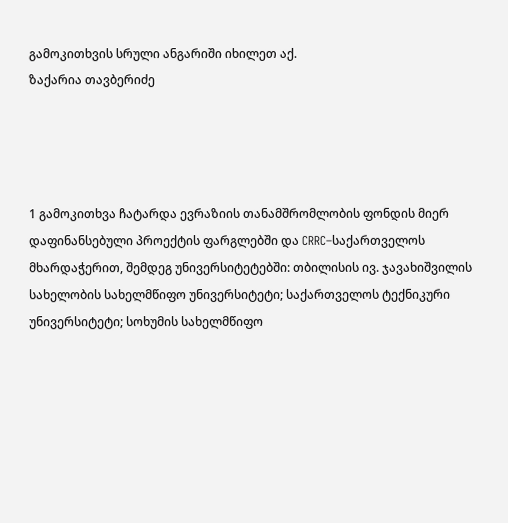გამოკითხვის სრული ანგარიში იხილეთ აქ.
ზაქარია თავბერიძე




1 გამოკითხვა ჩატარდა ევრაზიის თანამშრომლობის ფონდის მიერ დაფინანსებული პროექტის ფარგლებში და CRRC–საქართველოს მხარდაჭერით, შემდეგ უნივერსიტეტებში: თბილისის ივ. ჯავახიშვილის სახელობის სახელმწიფო უნივერსიტეტი; საქართველოს ტექნიკური უნივერსიტეტი; სოხუმის სახელმწიფო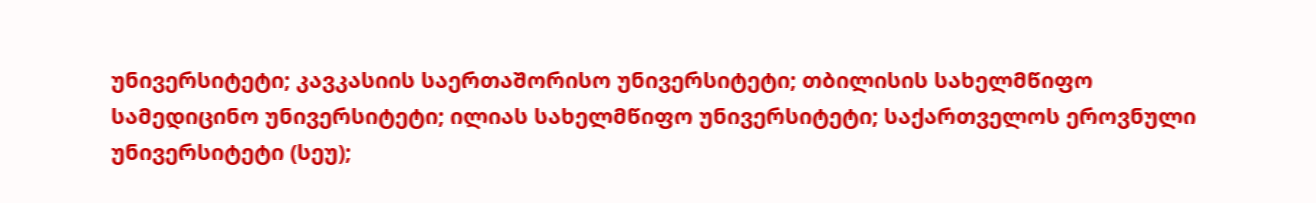უნივერსიტეტი; კავკასიის საერთაშორისო უნივერსიტეტი; თბილისის სახელმწიფო სამედიცინო უნივერსიტეტი; ილიას სახელმწიფო უნივერსიტეტი; საქართველოს ეროვნული უნივერსიტეტი (სეუ);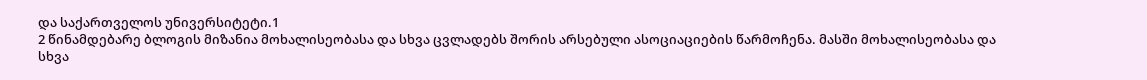და საქართველოს უნივერსიტეტი.1
2 წინამდებარე ბლოგის მიზანია მოხალისეობასა და სხვა ცვლადებს შორის არსებული ასოციაციების წარმოჩენა. მასში მოხალისეობასა და სხვა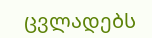ცვლადებს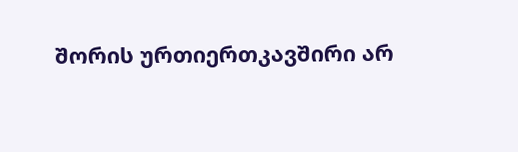შორის ურთიერთკავშირი არ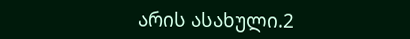არის ასახული.2